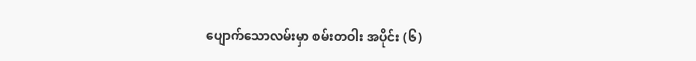ပျောက်သောလမ်းမှာ စမ်းတဝါး အပိုင်း (၆)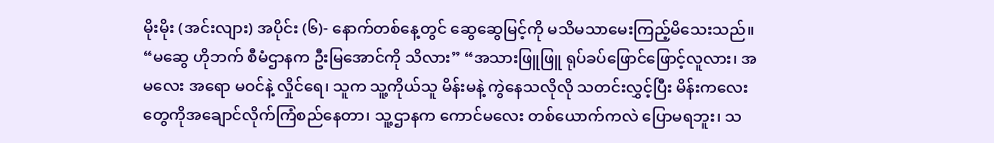မိုးမိုး (အင်းလျား) အပိုင်း (၆)- နောက်တစ်နေ့တွင် ဆွေဆွေမြင့်ကို မသိမသာမေးကြည့်မိသေးသည်။ “မဆွေ ဟိုဘက် စီမံဌာနက ဦးမြအောင်ကို သိလား” “အသားဖြူဖြူ ရုပ်ခပ်ဖြောင်ဖြောင့်လူလား၊ အမလေး အရော မဝင်နဲ့ လှိုင်ရေ၊ သူက သူ့ကိုယ်သူ မိန်းမနဲ့ ကွဲနေသလိုလို သတင်းလွှင့်ပြီး မိန်းကလေးတွေကိုအချောင်လိုက်ကြံစည်နေတာ၊ သူ့ဌာနက ကောင်မလေး တစ်ယောက်ကလဲ ပြောမရဘူး၊ သ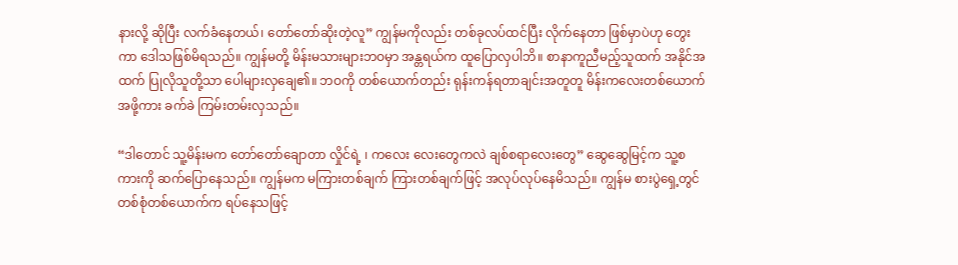နားလို့ ဆိုပြီး လက်ခံနေတယ်၊ တော်တော်ဆိုးတဲ့လူ” ကျွန်မကိုလည်း တစ်ခုလပ်ထင်ပြီး လိုက်နေတာ ဖြစ်မှာပဲဟု တွေးကာ ဒေါသဖြစ်မိရသည်။ ကျွန်မတို့ မိန်းမသားများဘဝမှာ အန္တရယ်က ထူပြောလှပါဘိ။ စာနာကူညီမည့်သူထက် အနိုင်အထက် ပြုလိုသူတို့သာ ပေါများလှချေ၏။ ဘဝကို တစ်ယောက်တည်း ရုန်းကန်ရတာချင်းအတူတူ မိန်းကလေးတစ်ယောက်အဖို့ကား ခက်ခဲ ကြမ်းတမ်းလှသည်။

“ဒါတောင် သူ့မိန်းမက တော်တော်ချောတာ လှိုင်ရဲ့ ၊ ကလေး လေးတွေကလဲ ချစ်စရာလေးတွေ” ဆွေဆွေမြင့်က သူ့စကားကို ဆက်ပြောနေသည်။ ကျွန်မက မကြားတစ်ချက် ကြားတစ်ချက်ဖြင့် အလုပ်လုပ်နေမိသည်။ ကျွန်မ စားပွဲရှေ့တွင် တစ်စုံတစ်ယောက်က ရပ်နေသဖြင့်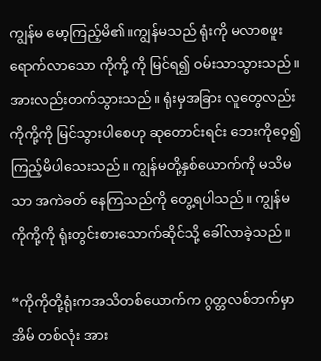ကျွန်မ မော့ကြည့်မိ၏။ကျွန်မသည် ရုံးကို မလာစဖူး ရောက်လာသော ကိုကို့ ကို မြင်ရ၍ ဝမ်းသာသွားသည်။ အားလည်းတက်သွားသည်။ ရုံးမှအခြား လူတွေလည်း ကိုကို့ကို မြင်သွားပါစေဟု ဆုတောင်းရင်း ဘေးကိုဝေ့၍ ကြည့်မိပါသေးသည်။ ကျွန်မတို့နှစ်ယောက်ကို မသိမသာ အကဲခတ် နေကြသည်ကို တွေ့ရပါသည်။ ကျွန်မ ကိုကို့ကို ရုံးတွင်းစားသောက်ဆိုင်သို့ ခေါ်လာခဲ့သည်။

“ကိုကိုတို့ရုံးကအသိတစ်ယောက်က ဂွတ္တလစ်ဘက်မှာ အိမ် တစ်လုံး အား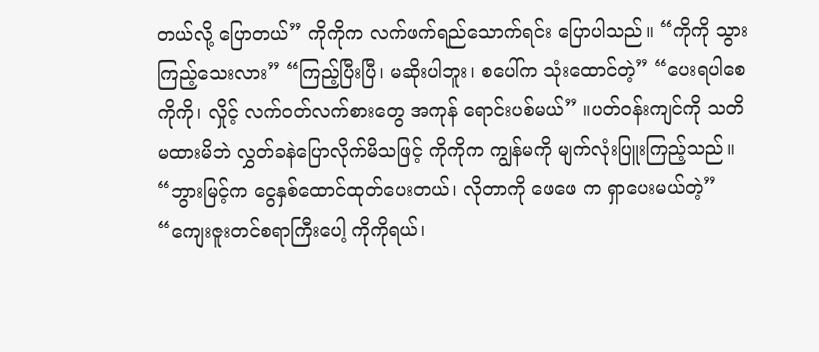တယ်လို့ ပြောတယ်” ကိုကိုက လက်ဖက်ရည်သောက်ရင်း ပြောပါသည်။ “ကိုကို သွားကြည့်သေးလား” “ကြည့်ပြီးပြီ၊ မဆိုးပါဘူး၊ စပေါ်က သုံးထောင်တဲ့” “ပေးရပါစေ ကိုကို၊ လှိုင့် လက်ဝတ်လက်စားတွေ အကုန် ရောင်းပစ်မယ်” ။ပတ်ဝန်းကျင်ကို သတိမထားမိဘဲ လွှတ်ခနဲပြောလိုက်မိသဖြင့် ကိုကိုက ကျွန်မကို မျက်လုံးပြူးကြည့်သည်။ “ဘွားမြင့်က ငွေနှစ်ထောင်ထုတ်ပေးတယ်၊ လိုတာကို ဖေဖေ က ရှာပေးမယ်တဲ့” “ကျေးဇူးတင်စရာကြီးပေါ့ ကိုကိုရယ်၊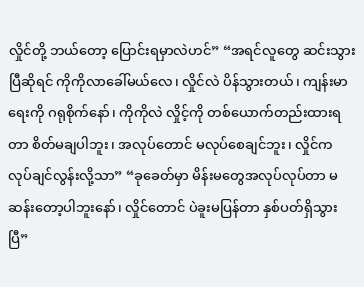လှိုင်တို့ ဘယ်တော့ ပြောင်းရမှာလဲဟင်” “အရင်လူတွေ ဆင်းသွားပြီဆိုရင် ကိုကိုလာခေါ်မယ်လေ၊ လှိုင်လဲ ပိန်သွားတယ်၊ ကျန်းမာရေးကို ဂရုစိုက်နော်၊ ကိုကိုလဲ လှိုင့်ကို တစ်ယောက်တည်းထားရတာ စိတ်မချပါဘူး၊ အလုပ်တောင် မလုပ်စေချင်ဘူး၊ လှိုင်က လုပ်ချင်လွန်းလို့သာ” “ခုခေတ်မှာ မိန်းမတွေအလုပ်လုပ်တာ မဆန်းတော့ပါဘူးနော်၊ လှိုင်တောင် ပဲခူးမပြန်တာ နှစ်ပတ်ရှိသွားပြီ”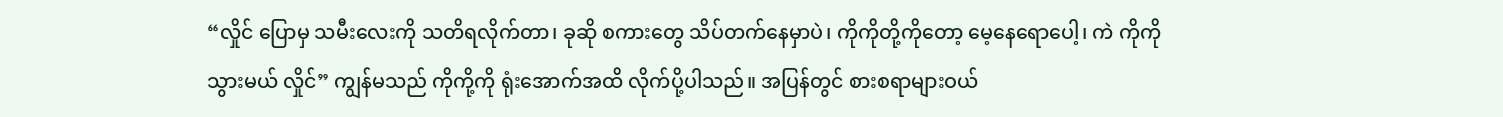“လှိုင် ပြောမှ သမီးလေးကို သတိရလိုက်တာ၊ ခုဆို စကားတွေ သိပ်တက်နေမှာပဲ၊ ကိုကိုတို့ကိုတော့ မေ့နေရောပေါ့၊ ကဲ ကိုကို သွားမယ် လှိုင်” ကျွန်မသည် ကိုကို့ကို ရုံးအောက်အထိ လိုက်ပို့ပါသည်။ အပြန်တွင် စားစရာများဝယ်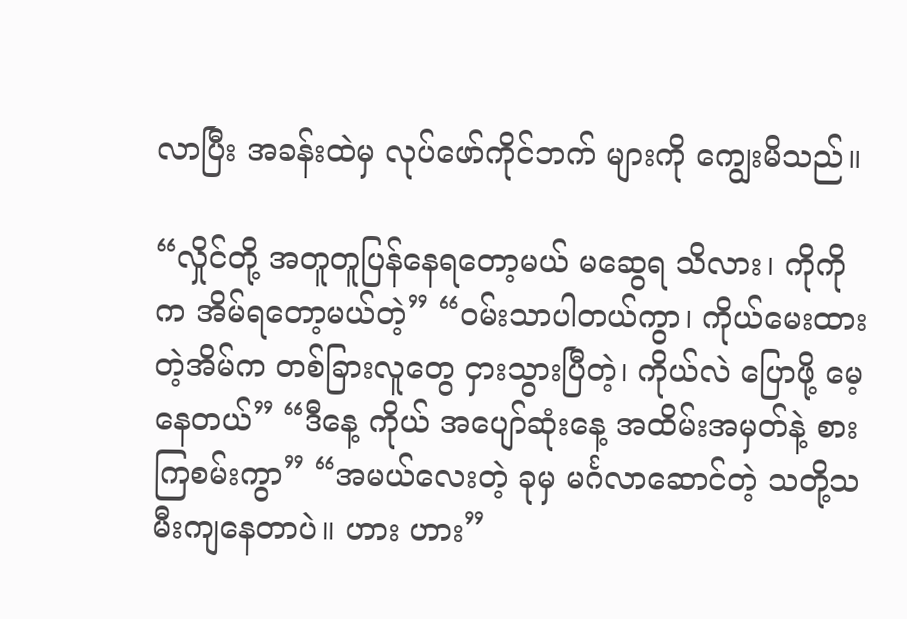လာပြီး အခန်းထဲမှ လုပ်ဖော်ကိုင်ဘက် များကို ကျွေးမိသည်။

“လှိုင်တို့ အတူတူပြန်နေရတော့မယ် မဆွေရ သိလား၊ ကိုကို က အိမ်ရတော့မယ်တဲ့” “ဝမ်းသာပါတယ်ကွာ၊ ကိုယ်မေးထားတဲ့အိမ်က တစ်ခြားလူတွေ ငှားသွားပြီတဲ့၊ ကိုယ်လဲ ပြောဖို့ မေ့နေတယ်” “ဒီနေ့ ကိုယ် အပျော်ဆုံးနေ့ အထိမ်းအမှတ်နဲ့ စားကြစမ်းကွာ” “အမယ်လေးတဲ့ ခုမှ မင်္ဂလာဆောင်တဲ့ သတို့သမီးကျနေတာပဲ။ ဟား ဟား”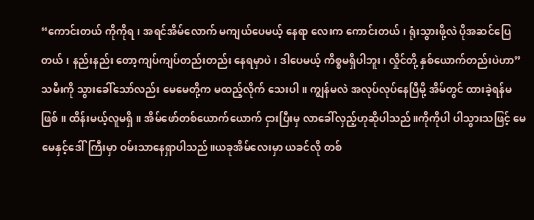“ကောင်းတယ် ကိုကိုရ၊ အရင်အိမ်လောက် မကျယ်ပေမယ့် နေရာ လေးက ကောင်းတယ်၊ ရုံးသွားဖို့လဲ ပိုအဆင်ပြေတယ်၊ နည်းနည်း တော့ကျပ်ကျပ်တည်းတည်း နေရမှာပဲ၊ ဒါပေမယ့် ကိစ္စမရှိပါဘူး၊ လှိုင်တို့ နှစ်ယောက်တည်းပဲဟာ” သမီးကို သွားခေါ်သော်လည်း မေမေတို့က မထည့်လိုက် သေးပါ။ ကျွန်မလဲ အလုပ်လုပ်နေပြီမို့ အိမ်တွင် ထားခဲ့ရန်မဖြစ်။ ထိန်းမယ့်လူမရှိ။ အိမ်ဖော်တစ်ယောက်ယောက် ငှားပြီးမှ လာခေါ်လှည့်ဟုဆိုပါသည်။ကိုကိုပါ ပါသွားသဖြင့် မေမေနှင့်ဒေါ်ကြီးမှာ ဝမ်းသာနေရှာပါသည်။ယခုအိမ်လေးမှာ ယခင်လို တစ်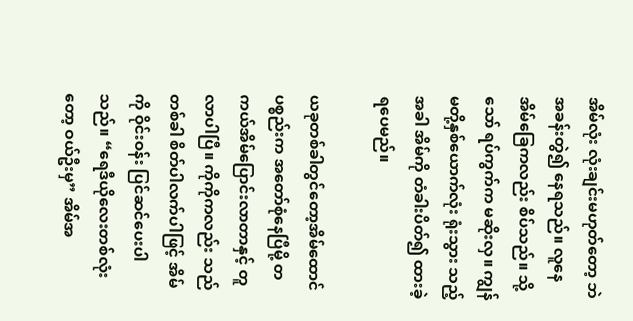အိမ်လုံး လုံးချင်းမဟုတ်တော့ ဘဲ အခန်းတွဲ၍ နေရသည်။ လူနေအိမ်ခြေကလည်း စိပ်သည်။ သို့သော် ရပ်ကွက်က မဆိုးလှ။ ကျွန်မတို့နှစ်ယောက်လုံး ရုံးသွား သည့်အခါ အိမ်ကို တံခါးပိတ်၍ ထားခဲ့ရပေမည်။

ယခုတစ်ခါတွင်တော့အိမ်ထောင်ပစ္စည်းက အတော်စုံနေပြီမို့ တကယ်အိမ်ပြောင်းလာတာနှင့် တူလာပါပြီ။ ကိုကိုကလည်း သည် တစ်ခါ စိတ်ပါလက်ပါဖြင့် အိမ်ကို ဝိုင်းဝန်း ပြင်ဆင်ပေးပါသည်။ “ရေဒီယိုလေးတစ်လုံးတော့ ဝယ်ဦးမှ” အိမ်အ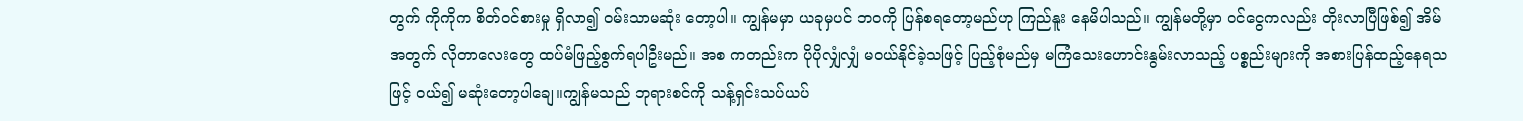တွက် ကိုကိုက စိတ်ဝင်စားမှု ရှိလာ၍ ဝမ်းသာမဆုံး တော့ပါ။ ကျွန်မမှာ ယခုမှပင် ဘဝကို ပြန်စရတော့မည်ဟု ကြည်နူး နေမိပါသည်။ ကျွန်မတို့မှာ ဝင်ငွေကလည်း တိုးလာပြီဖြစ်၍ အိမ်အတွက် လိုတာလေးတွေ ထပ်မံဖြည့်စွက်ရပါဦးမည်။ အစ ကတည်းက ပိုပိုလျှံလျှံ မဝယ်နိုင်ခဲ့သဖြင့် ပြည့်စုံမည်မှ မကြံသေးဟောင်းနွမ်းလာသည့် ပစ္စည်းများကို အစားပြန်ထည့်နေရသဖြင့် ဝယ်၍ မဆုံးတော့ပါချေ။ကျွန်မသည် ဘုရားစင်ကို သန့်ရှင်းသပ်ယပ်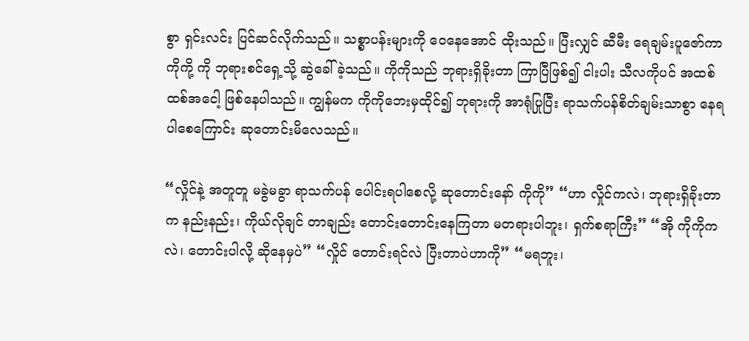စွာ ရှင်းလင်း ပြင်ဆင်လိုက်သည်။ သစ္စာပန်းများကို ဝေနေအောင် ထိုးသည်။ ပြီးလျှင် ဆီမီး ရေချမ်းပူဇော်ကာ ကိုကို့ ကို ဘုရားစင်ရှေ့သို့ ဆွဲခေါ်ခဲ့သည်။ ကိုကိုသည် ဘုရားရှိခိုးတာ ကြာပြီဖြစ်၍ ငါးပါး သီလကိုပင် အထစ်ထစ်အငေါ့ ဖြစ်နေပါသည်။ ကျွန်မက ကိုကိုဘေးမှထိုင်၍ ဘုရားကို အာရုံပြုပြီး ရာသက်ပန်စိတ်ချမ်းသာစွာ နေရပါစေကြောင်း ဆုတောင်းမိလေသည်။

“လှိုင်နဲ့ အတူတူ မခွဲမခွာ ရာသက်ပန် ပေါင်းရပါစေလို့ ဆုတောင်းနော် ကိုကို” “ဟာ လှိုင်ကလဲ၊ ဘုရားရှိခိုးတာက နည်းနည်း၊ ကိုယ်လိုချင် တာချည်း တောင်းတောင်းနေကြတာ မတရားပါဘူး၊ ရှက်စရာကြီး” “အို ကိုကိုကလဲ၊ တောင်းပါလို့ ဆိုနေမှပဲ” “လှိုင် တောင်းရင်လဲ ပြီးတာပဲဟာကို” “မရဘူး၊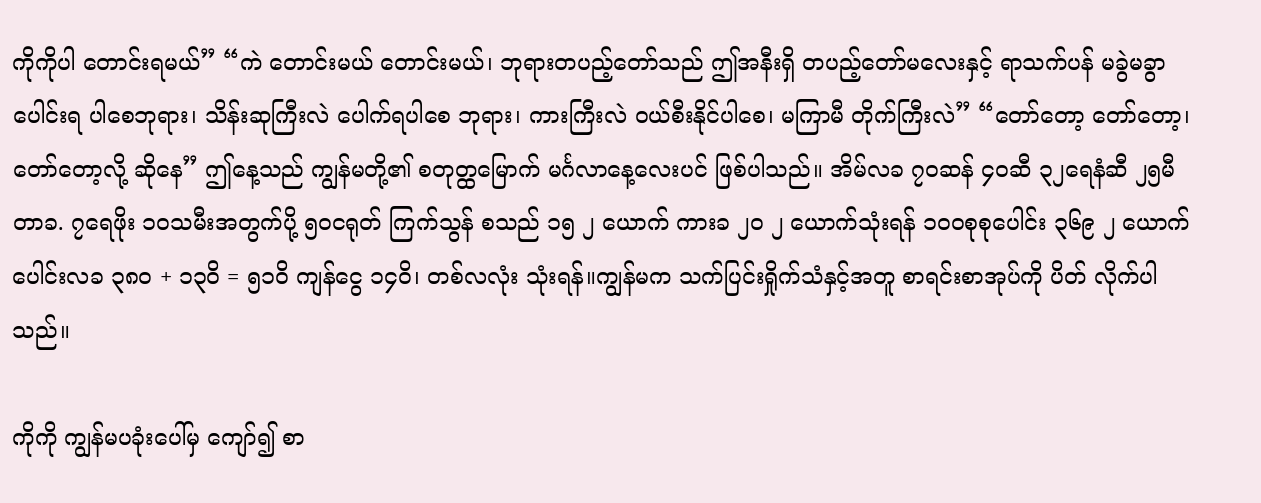ကိုကိုပါ တောင်းရမယ်” “ကဲ တောင်းမယ် တောင်းမယ်၊ ဘုရားတပည့်တော်သည် ဤအနီးရှိ တပည့်တော်မလေးနှင့် ရာသက်ပန် မခွဲမခွာ ပေါင်းရ ပါစေဘုရား၊ သိန်းဆုကြီးလဲ ပေါက်ရပါစေ ဘုရား၊ ကားကြီးလဲ ဝယ်စီးနိုင်ပါစေ၊ မကြာမီ တိုက်ကြီးလဲ” “တော်တော့ တော်တော့၊ တော်တော့လို့ ဆိုနေ” ဤနေ့သည် ကျွန်မတို့၏ စတုတ္ထမြောက် မင်္ဂလာနေ့လေးပင် ဖြစ်ပါသည်။ အိမ်လခ ၇၀ဆန် ၄၀ဆီ ၃၂ရေနံဆီ ၂၅မီတာခ. ၇ရေဖိုး ၁၀သမီးအတွက်ပို့ ၅၀ငရုတ် ကြက်သွန် စသည် ၁၅ ၂ ယောက် ကားခ ၂၀ ၂ ယောက်သုံးရန် ၁ဝဝစုစုပေါင်း ၃၆၉ ၂ ယောက်ပေါင်းလခ ၃၈၀ + ၁၃ဝိ = ၅၁ဝိ ကျန်ငွေ ၁၄ဝိ၊ တစ်လလုံး သုံးရန်။ကျွန်မက သက်ပြင်းရှိုက်သံနှင့်အတူ စာရင်းစာအုပ်ကို ပိတ် လိုက်ပါသည်။

ကိုကို ကျွန်မပခုံးပေါ်မှ ကျော်၍ စာ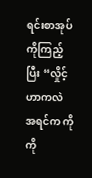ရင်းစာအုပ် ကိုကြည့်ပြီး “လှိုင့်ဟာကလဲ အရင်က ကိုကို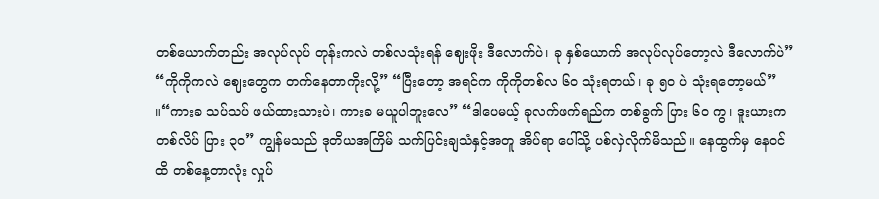တစ်ယောက်တည်း အလုပ်လုပ် တုန်းကလဲ တစ်လသုံးရန် ဈေးဖိုး ဒီလောက်ပဲ၊ ခု နှစ်ယောက် အလုပ်လုပ်တော့လဲ ဒီလောက်ပဲ” “ကိုကိုကလဲ ဈေးတွေက တက်နေတာကိုးလို့” “ပြီးတော့ အရင်က ကိုကိုတစ်လ ၆ဝ သုံးရတယ်၊ ခု ၅ဝ ပဲ သုံးရတော့မယ်” ။“ကားခ သပ်သပ် ဖယ်ထားသားပဲ၊ ကားခ မယူပါဘူးလေ” “ဒါပေမယ့် ခုလက်ဖက်ရည်က တစ်ခွက် ပြား ၆ဝ ကွ၊ ဒူးယားက တစ်လိပ် ပြား ၃၀” ကျွန်မသည် ဒုတိယအကြိမ် သက်ပြင်းချသံနှင့်အတူ အိပ်ရာ ပေါ်သို့ ပစ်လှဲလိုက်မိသည်။ နေထွက်မှ နေဝင်ထိ တစ်နေ့တာလုံး လှုပ်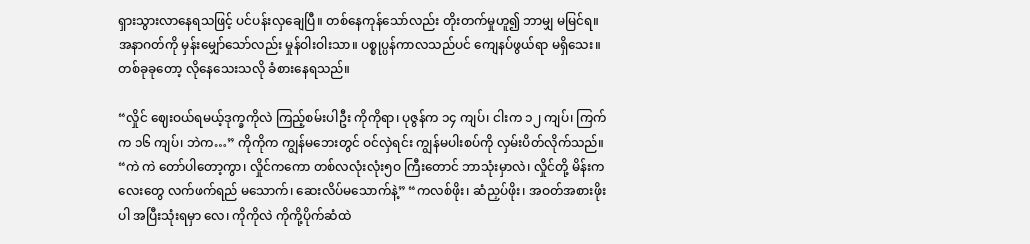ရှားသွားလာနေရသဖြင့် ပင်ပန်းလှချေပြီ။ တစ်နေကုန်သော်လည်း တိုးတက်မှုဟူ၍ ဘာမျှ မမြင်ရ။ အနာဂတ်ကို မှန်းမျှော်သော်လည်း မှုန်ဝါးဝါးသာ။ ပစ္စုပ္ပန်ကာလသည်ပင် ကျေနပ်ဖွယ်ရာ မရှိသေး။ တစ်ခုခုတော့ လိုနေသေးသလို ခံစားနေရသည်။

“လှိုင် ဈေးဝယ်ရမယ့်ဒုက္ခကိုလဲ ကြည့်စမ်းပါဦး ကိုကိုရာ၊ ပုဇွန်က ၁၄ ကျပ်၊ ငါးက ၁၂ ကျပ်၊ ကြက်က ၁၆ ကျပ်၊ ဘဲက…” ကိုကိုက ကျွန်မဘေးတွင် ဝင်လှဲရင်း ကျွန်မပါးစပ်ကို လှမ်းပိတ်လိုက်သည်။ “ကဲ ကဲ တော်ပါတော့ကွာ၊ လှိုင်ကကော တစ်လလုံးလုံး၅ဝ ကြီးတောင် ဘာသုံးမှာလဲ၊ လှိုင်တို့ မိန်းကလေးတွေ လက်ဖက်ရည် မသောက်၊ ဆေးလိပ်မသောက်နဲ့” “ကလစ်ဖိုး၊ ဆံညှပ်ဖိုး၊ အဝတ်အစားဖိုးပါ အပြီးသုံးရမှာ လေ၊ ကိုကိုလဲ ကိုကို့ပိုက်ဆံထဲ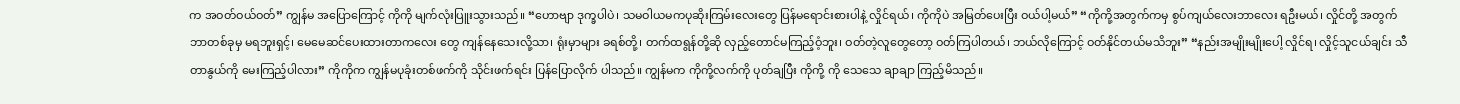က အဝတ်ဝယ်ဝတ်” ကျွန်မ အပြောကြောင့် ကိုကို မျက်လုံးပြူးသွားသည်။ “ဟောဗျာ ဒုက္ခပါပဲ၊ သမဝါယမကပုဆိုးကြမ်းလေးတွေ ပြန်မရောင်းစားပါနဲ့ လှိုင်ရယ်၊ ကိုကိုပဲ အမြတ်ပေးပြီး ဝယ်ပါ့မယ်” “ကိုကို့အတွက်ကမှ စွပ်ကျယ်လေးဘာလေး ရဦးမယ်၊ လှိုင်တို့ အတွက် ဘာတစ်ခုမှ မရဘူးရှင့်၊ မေမေဆင်ပေးထားတာကလေး တွေ ကျန်နေသေးလို့သာ၊ ရုံးမှာများ ခရစ်တို့၊ တက်ထရွန်တို့ဆို လှည့်တောင်မကြည့်ဝံ့ဘူး၊ ဝတ်တဲ့လူတွေတော့ ဝတ်ကြပါတယ်၊ ဘယ်လိုကြောင့် ဝတ်နိုင်တယ်မသိဘူး” “နည်းအမျိုးမျိုးပေါ့ လှိုင်ရ၊ လှိုင့်သူငယ်ချင်း သီတာနွယ်ကို မေးကြည့်ပါလား” ကိုကိုက ကျွန်မပုခုံးတစ်ဖက်ကို သိုင်းဖက်ရင်း ပြန်ပြောလိုက် ပါသည်။ ကျွန်မက ကိုကို့လက်ကို ပုတ်ချပြီး ကိုကို့ ကို သေသေ ချာချာ ကြည့်မိသည်။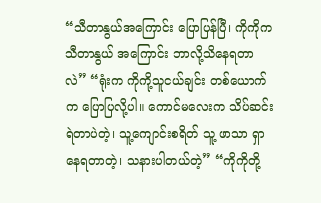“သီတာနွယ်အကြောင်း ပြောပြန်ပြီ၊ ကိုကိုက သီတာနွယ် အကြောင်း ဘာလို့သိနေရတာလဲ” “ရုံးက ကိုကို့သူငယ်ချင်း တစ်ယောက်က ပြောပြလို့ပါ။ ကောင်မလေးက သိပ်ဆင်းရဲတာပဲတဲ့၊ သူ့ကျောင်းစရိတ် သူ့ ဖာသာ ရှာနေရတာတဲ့၊ သနားပါတယ်တဲ့” “ကိုကိုတို့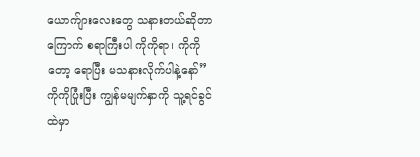ယောက်ျားလေးတွေ သနားတယ်ဆိုတာ ကြောက် စရာကြီးပါ ကိုကိုရာ၊ ကိုကိုတော့ ရောပြီး မသနားလိုက်ပါနဲ့နော်” ကိုကိုပြုံးပြီး ကျွန်မမျက်နှာကို သူ့ရင်ခွင်ထဲမှာ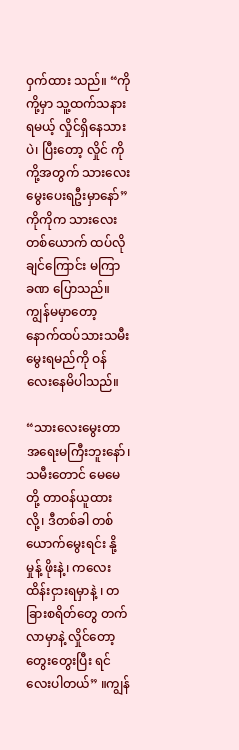ဝှက်ထား သည်။ “ကိုကို့မှာ သူ့ထက်သနားရမယ့် လှိုင်ရှိနေသားပဲ၊ ပြီးတော့ လှိုင် ကိုကို့အတွက် သားလေး မွေးပေးရဦးမှာနော်” ကိုကိုက သားလေးတစ်ယောက် ထပ်လိုချင်ကြောင်း မကြာ ခဏ ပြောသည်။ ကျွန်မမှာတော့ နောက်ထပ်သားသမီးမွေးရမည်ကို ဝန်လေးနေမိပါသည်။

“သားလေးမွေးတာ အရေးမကြီးဘူးနော်၊ သမီးတောင် မေမေတို့ တာဝန်ယူထားလို့၊ ဒီတစ်ခါ တစ်ယောက်မွေးရင်း နို့မှုန့် ဖိုးနဲ့၊ ကလေးထိန်းငှားရမှာနဲ့ ၊ တခြားစရိတ်တွေ တက်လာမှာနဲ့ လှိုင်တော့ တွေးတွေးပြီး ရင်လေးပါတယ်” ။ကျွန်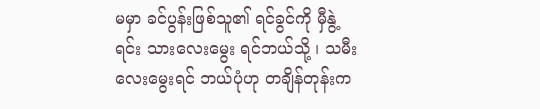မမှာ ခင်ပွန်းဖြစ်သူ၏ ရင်ခွင်ကို မှီနွဲ့ ရင်း သားလေးမွေး ရင်ဘယ်သို့ ၊ သမီးလေးမွေးရင် ဘယ်ပုံဟု တချိန်တုန်းက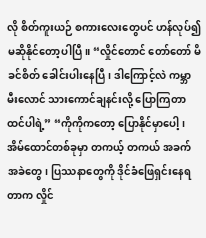လို စိတ်ကူးယဉ် စကားလေးတွေပင် ဟန်လုပ်၍ မဆိုနိုင်တော့ပါပြီ။ “လှိုင်တောင် တော်တော် မိခင်စိတ် ခေါင်းပါးနေပြီ၊ ဒါကြောင့်လဲ ကမ္ဘာမီးလောင် သားကောင်ချနင်းလို့ ပြောကြတာ ထင်ပါရဲ့” “ကိုကိုကတော့ ပြောနိုင်မှာပေါ့၊ အိမ်ထောင်တစ်ခုမှာ တကယ့် တကယ် အခက်အခဲတွေ၊ ပြဿနာတွေကို ဒိုင်ခံဖြေရှင်းနေရတာက လှိုင်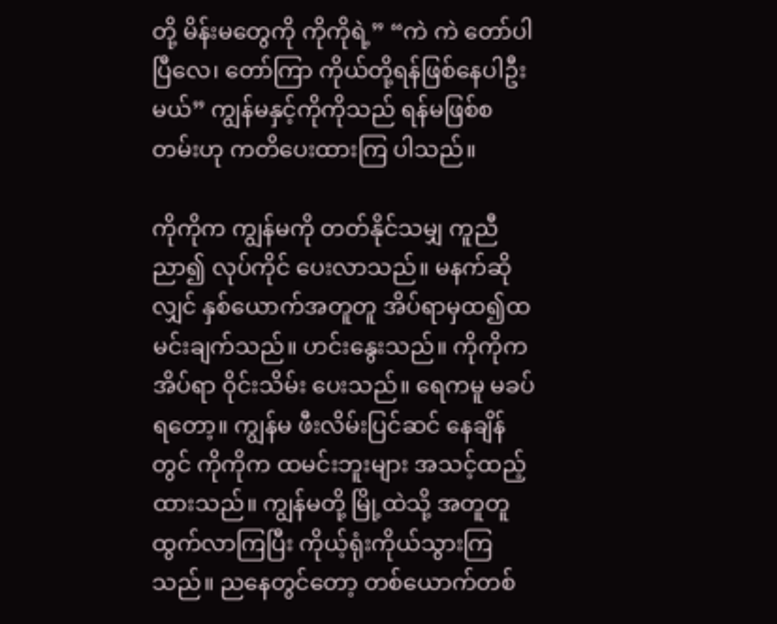တို့ မိန်းမတွေကို ကိုကိုရဲ့” “ကဲ ကဲ တော်ပါပြီလေ၊ တော်ကြာ ကိုယ်တို့ရန်ဖြစ်နေပါဦးမယ်” ကျွန်မနှင့်ကိုကိုသည် ရန်မဖြစ်စတမ်းဟု ကတိပေးထားကြ ပါသည်။

ကိုကိုက ကျွန်မကို တတ်နိုင်သမျှ ကူညီညာ၍ လုပ်ကိုင် ပေးလာသည်။ မနက်ဆိုလျှင် နှစ်ယောက်အတူတူ အိပ်ရာမှထ၍ထမင်းချက်သည်။ ဟင်းနွေးသည်။ ကိုကိုက အိပ်ရာ ဝိုင်းသိမ်း ပေးသည်။ ရေကမူ မခပ်ရတော့။ ကျွန်မ ဖီးလိမ်းပြင်ဆင် နေချိန် တွင် ကိုကိုက ထမင်းဘူးများ အသင့်ထည့်ထားသည်။ ကျွန်မတို့ မြို့ထဲသို့ အတူတူထွက်လာကြပြီး ကိုယ့်ရုံးကိုယ်သွားကြသည်။ ညနေတွင်တော့ တစ်ယောက်တစ်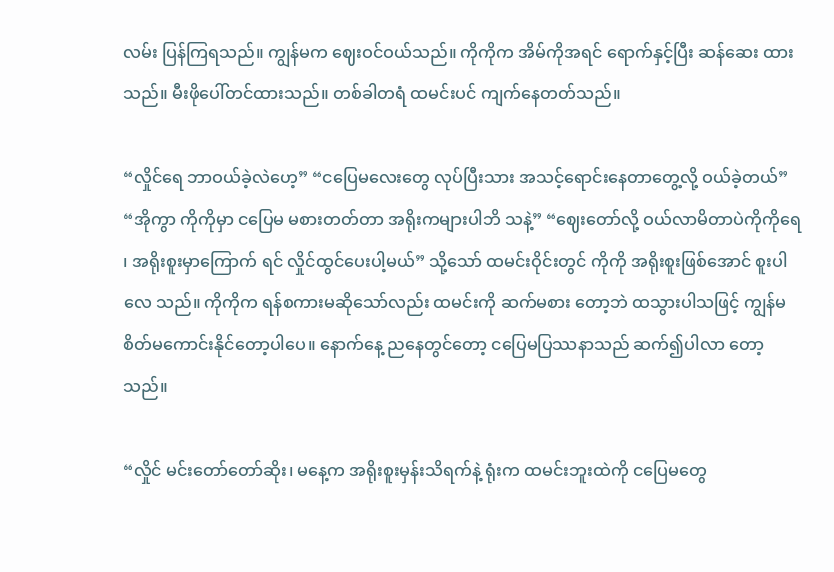လမ်း ပြန်ကြရသည်။ ကျွန်မက ဈေးဝင်ဝယ်သည်။ ကိုကိုက အိမ်ကိုအရင် ရောက်နှင့်ပြီး ဆန်ဆေး ထားသည်။ မီးဖိုပေါ်တင်ထားသည်။ တစ်ခါတရံ ထမင်းပင် ကျက်နေတတ်သည်။

“လှိုင်ရေ ဘာဝယ်ခဲ့လဲဟေ့” “ငပြေမလေးတွေ လုပ်ပြီးသား အသင့်ရောင်းနေတာတွေ့လို့ ဝယ်ခဲ့တယ်” “အိုကွာ ကိုကိုမှာ ငပြေမ မစားတတ်တာ အရိုးကများပါဘိ သနဲ့” “ဈေးတော်လို့ ဝယ်လာမိတာပဲကိုကိုရေ ၊ အရိုးစူးမှာကြောက် ရင် လှိုင်ထွင်ပေးပါ့မယ်” သို့သော် ထမင်းဝိုင်းတွင် ကိုကို အရိုးစူးဖြစ်အောင် စူးပါလေ သည်။ ကိုကိုက ရန်စကားမဆိုသော်လည်း ထမင်းကို ဆက်မစား တော့ဘဲ ထသွားပါသဖြင့် ကျွန်မ စိတ်မကောင်းနိုင်တော့ပါပေ။ နောက်နေ့ ညနေတွင်တော့ ငပြေမပြဿနာသည် ဆက်၍ပါလာ တော့သည်။

“လှိုင် မင်းတော်တော်ဆိုး၊ မနေ့က အရိုးစူးမှန်းသိရက်နဲ့ ရုံးက ထမင်းဘူးထဲကို ငပြေမတွေ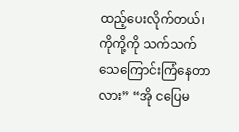ထည့်ပေးလိုက်တယ်၊ ကိုကို့ကို သက်သက်သေကြောင်းကြံနေတာလား” “အို ငပြေမ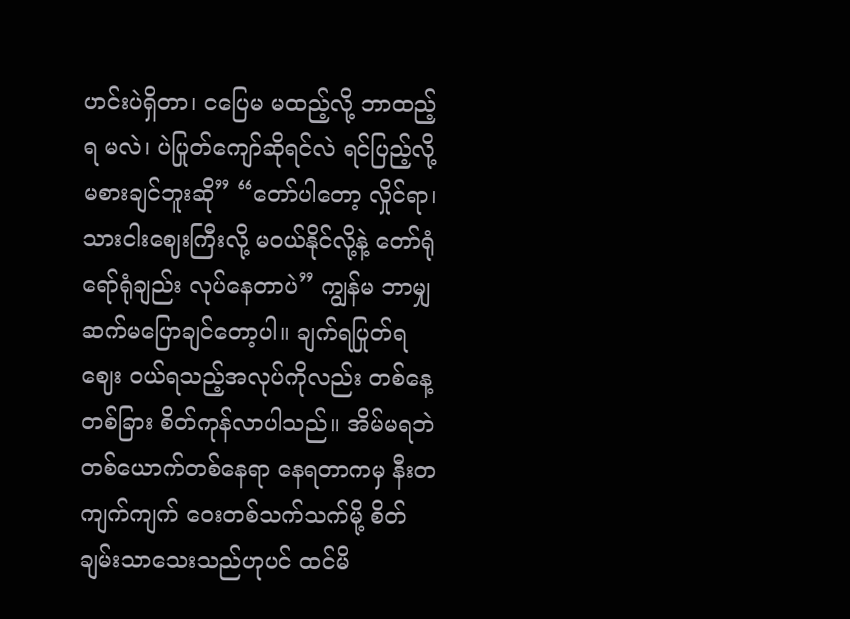ဟင်းပဲရှိတာ၊ ငပြေမ မထည့်လို့ ဘာထည့်ရ မလဲ၊ ပဲပြုတ်ကျော်ဆိုရင်လဲ ရင်ပြည့်လို့ မစားချင်ဘူးဆို” “တော်ပါတော့ လှိုင်ရာ၊ သားငါးဈေးကြီးလို့ မဝယ်နိုင်လို့နဲ့ တော်ရုံရော်ရုံချည်း လုပ်နေတာပဲ” ကျွန်မ ဘာမျှဆက်မပြောချင်တော့ပါ။ ချက်ရပြုတ်ရ ဈေး ဝယ်ရသည့်အလုပ်ကိုလည်း တစ်နေ့တစ်ခြား စိတ်ကုန်လာပါသည်။ အိမ်မရဘဲ တစ်ယောက်တစ်နေရာ နေရတာကမှ နီးတကျက်ကျက် ဝေးတစ်သက်သက်မို့ စိတ်ချမ်းသာသေးသည်ဟုပင် ထင်မိ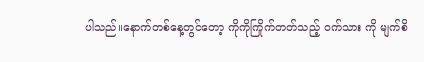ပါသည်။နောက်တစ်နေ့တွင်တော့ ကိုကိုကြိုက်တတ်သည့် ဝက်သား ကို မျက်စိ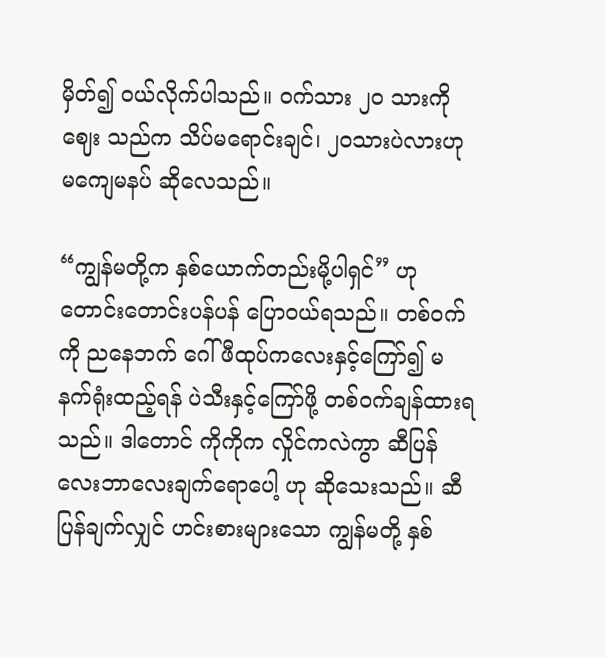မှိတ်၍ ဝယ်လိုက်ပါသည်။ ဝက်သား ၂၀ သားကို ဈေး သည်က သိပ်မရောင်းချင်၊ ၂၀သားပဲလားဟု မကျေမနပ် ဆိုလေသည်။

“ကျွန်မတို့က နှစ်ယောက်တည်းမို့ပါရှင်” ဟု တောင်းတောင်းပန်ပန် ပြောဝယ်ရသည်။ တစ်ဝက်ကို ညနေဘက် ဂေါ်ဖီထုပ်ကလေးနှင့်ကြော်၍ မနက်ရုံးထည့်ရန် ပဲသီးနှင့်ကြော်ဖို့ တစ်ဝက်ချန်ထားရသည်။ ဒါတောင် ကိုကိုက လှိုင်ကလဲကွာ ဆီပြန်လေးဘာလေးချက်ရောပေါ့ ဟု ဆိုသေးသည်။ ဆီပြန်ချက်လျှင် ဟင်းစားများသော ကျွန်မတို့ နှစ်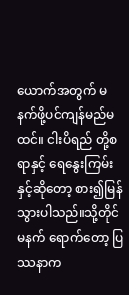ယောက်အတွက် မနက်ဖို့ပင်ကျန်မည်မထင်။ ငါးပိရည် တို့စရာနှင့် ရေနွေးကြမ်းနှင့်ဆိုတော့ စား၍မြန်သွားပါသည်။သို့တိုင် မနက် ရောက်တော့ ပြဿနာက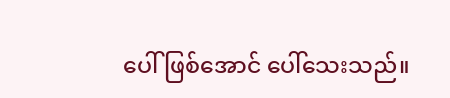ပေါ်ဖြစ်အောင် ပေါ်သေးသည်။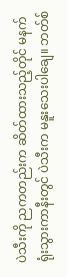ပဲသီးကို ညကတည်းက ဆိတ်ထားသည့်တိုင် မနက်ရုံးသွားကာနီးတွင် ပဲသီးက မနူးသေးပါချေ။ ဘတ်စ်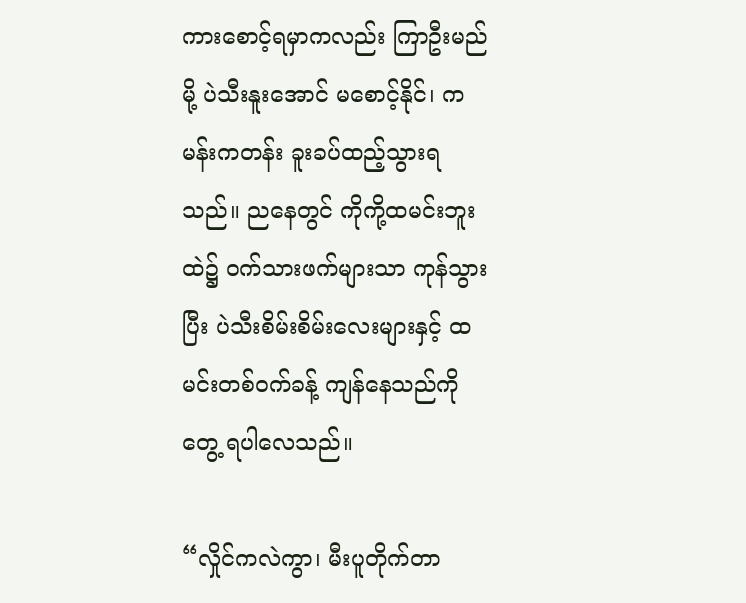ကားစောင့်ရမှာကလည်း ကြာဦးမည်မို့ ပဲသီးနူးအောင် မစောင့်နိုင်၊ ကမန်းကတန်း ခူးခပ်ထည့်သွားရသည်။ ညနေတွင် ကိုကို့ထမင်းဘူးထဲ၌ ဝက်သားဖက်များသာ ကုန်သွားပြီး ပဲသီးစိမ်းစိမ်းလေးများနှင့် ထမင်းတစ်ဝက်ခန့် ကျန်နေသည်ကို တွေ့ ရပါလေသည်။

“လှိုင်ကလဲကွာ၊ မီးပူတိုက်တာ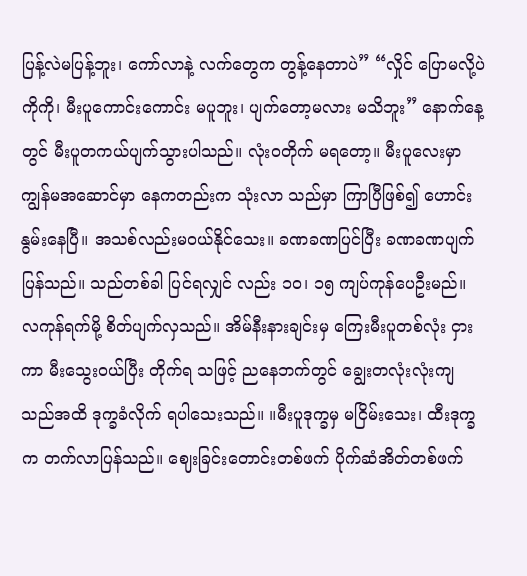ပြန့်လဲမပြန့်ဘူး၊ ကော်လာနဲ့ လက်တွေက တွန့်နေတာပဲ” “လှိုင် ပြောမလို့ပဲ ကိုကို၊ မီးပူကောင်းကောင်း မပူဘူး၊ ပျက်တော့မလား မသိဘူး” နောက်နေ့တွင် မီးပူတကယ်ပျက်သွားပါသည်။ လုံးဝတိုက် မရတော့။ မီးပူလေးမှာ ကျွန်မအဆောင်မှာ နေကတည်းက သုံးလာ သည်မှာ ကြာပြီဖြစ်၍ ဟောင်းနွမ်းနေပြီ။ အသစ်လည်းမဝယ်နိုင်သေး။ ခဏခဏပြင်ပြီး ခဏခဏပျက်ပြန်သည်။ သည်တစ်ခါ ပြင်ရလျှင် လည်း ၁ဝ၊ ၁၅ ကျပ်ကုန်ပေဦးမည်။ လကုန်ရက်မို့ စိတ်ပျက်လှသည်။ အိမ်နီးနားချင်းမှ ကြေးမီးပူတစ်လုံး ငှားကာ မီးသွေးဝယ်ပြီး တိုက်ရ သဖြင့် ညနေဘက်တွင် ချွေးတလုံးလုံးကျသည်အထိ ဒုက္ခခံလိုက် ရပါသေးသည်။ ။မီးပူဒုက္ခမှ မငြိမ်းသေး၊ ထီးဒုက္ခက တက်လာပြန်သည်။ ဈေးခြင်းတောင်းတစ်ဖက် ပိုက်ဆံအိတ်တစ်ဖက်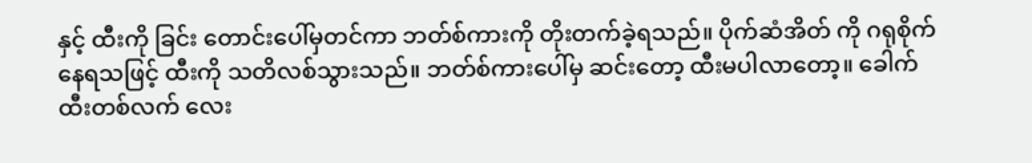နှင့် ထီးကို ခြင်း တောင်းပေါ်မှတင်ကာ ဘတ်စ်ကားကို တိုးတက်ခဲ့ရသည်။ ပိုက်ဆံအိတ် ကို ဂရုစိုက်နေရသဖြင့် ထီးကို သတိလစ်သွားသည်။ ဘတ်စ်ကားပေါ်မှ ဆင်းတော့ ထီးမပါလာတော့။ ခေါက်ထီးတစ်လက် လေး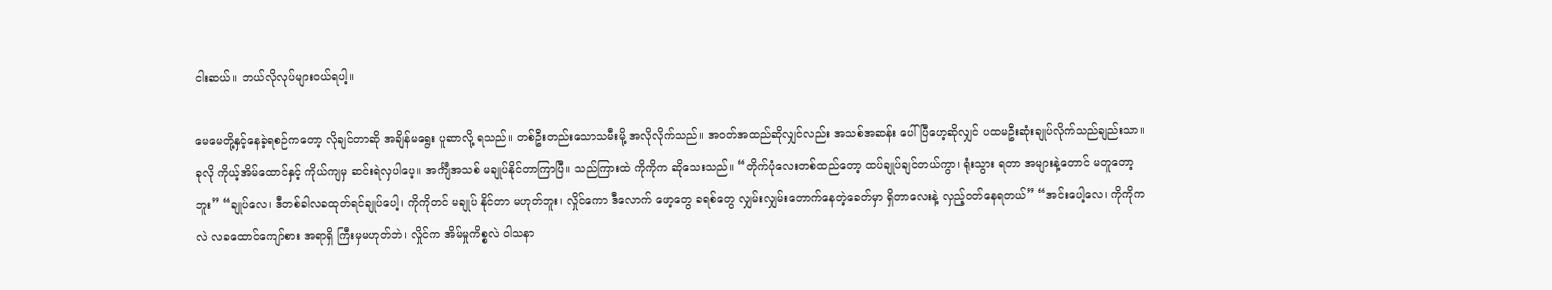ငါးဆယ်။ ဘယ်လိုလုပ်များဝယ်ရပါ့။

မေမေတို့နှင့်နေခဲ့ရစဉ်ကတော့ လိုချင်တာဆို အချိန်မရွေး ပူဆာလို့ ရသည်။ တစ်ဦးတည်းသောသမီးမို့ အလိုလိုက်သည်။ အဝတ်အထည်ဆိုလျှင်လည်း အသစ်အဆန်း ပေါ်ပြီဟေ့ဆိုလျှင် ပထမဦးဆုံးချုပ်လိုက်သည်ချည်းသာ။ ခုလို ကိုယ့်အိမ်ထောင်နှင့် ကိုယ်ကျမှ ဆင်းရဲလှပါပေ့။ အင်္ကျီအသစ် မချုပ်နိုင်တာကြာပြီ။ သည်ကြားထဲ ကိုကိုက ဆိုသေးသည်။ “တိုက်ပုံလေးတစ်ထည်တော့ ထပ်ချုပ်ချင်တယ်ကွာ၊ ရုံးသွား ရတာ အများနဲ့တောင် မတူတော့ဘူး” “ချုပ်လေ၊ ဒီတစ်ခါလခထုတ်ရင်ချုပ်ပေါ့၊ ကိုကိုတင် မချုပ် နိုင်တာ မဟုတ်ဘူး၊ လှိုင်ကော ဒီလောက် ဖော့တွေ ခရစ်တွေ လျှမ်းလျှမ်းတောက်နေတဲ့ခေတ်မှာ ရှိတာလေးနဲ့ လှည့်ဝတ်နေရတယ်” “အင်းပေါ့လေ၊ ကိုကိုကလဲ လခထောင်ကျော်စား အရာရှိ ကြီးမှမဟုတ်ဘဲ၊ လှိုင်က အိမ်မှုကိစ္စလဲ ဝါသနာ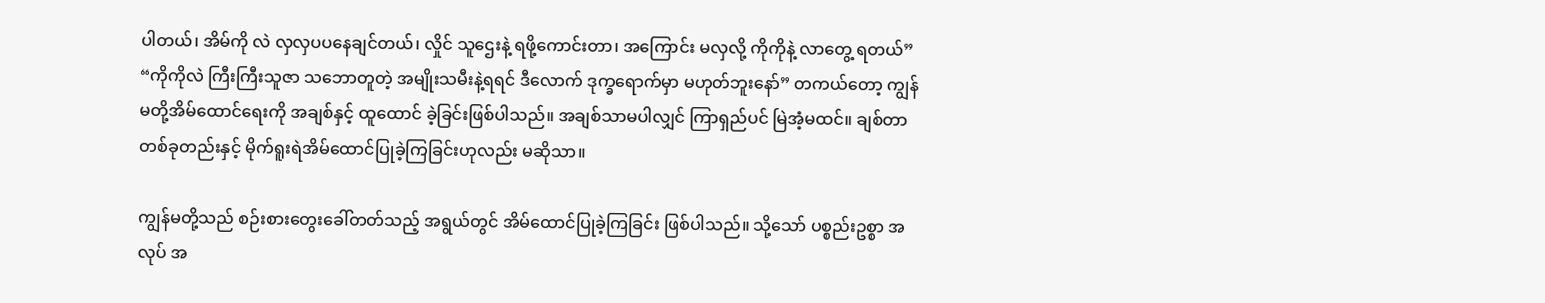ပါတယ်၊ အိမ်ကို လဲ လှလှပပနေချင်တယ်၊ လှိုင် သူဌေးနဲ့ ရဖို့ကောင်းတာ၊ အကြောင်း မလှလို့ ကိုကိုနဲ့ လာတွေ့ ရတယ်” “ကိုကိုလဲ ကြီးကြီးသူဇာ သဘောတူတဲ့ အမျိုးသမီးနဲ့ရရင် ဒီလောက် ဒုက္ခရောက်မှာ မဟုတ်ဘူးနော်” တကယ်တော့ ကျွန်မတို့အိမ်ထောင်ရေးကို အချစ်နှင့် ထူထောင် ခဲ့ခြင်းဖြစ်ပါသည်။ အချစ်သာမပါလျှင် ကြာရှည်ပင် မြဲအံ့မထင်။ ချစ်တာတစ်ခုတည်းနှင့် မိုက်ရူးရဲအိမ်ထောင်ပြုခဲ့ကြခြင်းဟုလည်း မဆိုသာ။

ကျွန်မတို့သည် စဉ်းစားတွေးခေါ်တတ်သည့် အရွယ်တွင် အိမ်ထောင်ပြုခဲ့ကြခြင်း ဖြစ်ပါသည်။ သို့သော် ပစ္စည်းဥစ္စာ အလုပ် အ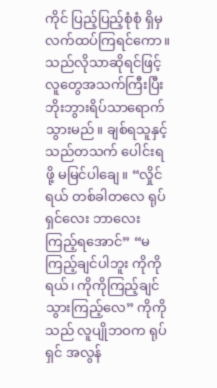ကိုင် ပြည့်ပြည့်စုံစုံ ရှိမှ လက်ထပ်ကြရင်ကော။ သည်လိုသာဆိုရင်ဖြင့် လူတွေအသက်ကြီးပြီး ဘိုးဘွားရိပ်သာရောက်သွားမည်။ ချစ်ရသူနှင့် သည်တသက် ပေါင်းရဖို့ မမြင်ပါချေ။ “လှိုင်ရယ် တစ်ခါတလေ ရုပ်ရှင်လေး ဘာလေး ကြည့်ရအောင်” “မကြည့်ချင်ပါဘူး ကိုကိုရယ်၊ ကိုကိုကြည့်ချင် သွားကြည့်လေ” ကိုကိုသည် လူပျိုဘဝက ရုပ်ရှင် အလွန်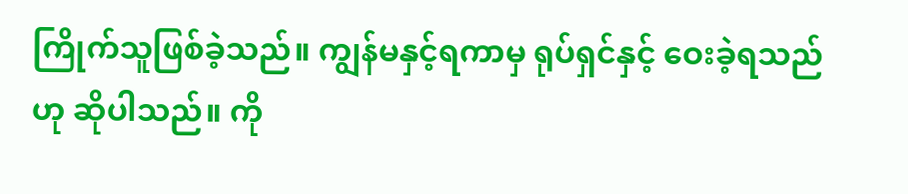ကြိုက်သူဖြစ်ခဲ့သည်။ ကျွန်မနှင့်ရကာမှ ရုပ်ရှင်နှင့် ဝေးခဲ့ရသည်ဟု ဆိုပါသည်။ ကို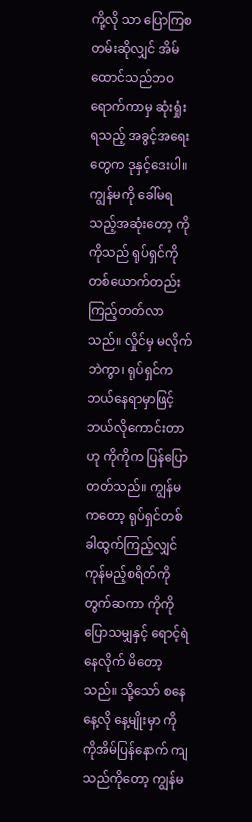ကို့လို သာ ပြောကြစတမ်းဆိုလျှင် အိမ်ထောင်သည်ဘဝရောက်ကာမှ ဆုံးရှုံး ရသည့် အခွင့်အရေးတွေက ဒုနှင့်ဒေးပါ။ ကျွန်မကို ခေါ်မရသည့်အဆုံးတော့ ကိုကိုသည် ရုပ်ရှင်ကို တစ်ယောက်တည်းကြည့်တတ်လာသည်။ လှိုင်မှ မလိုက်ဘဲကွာ၊ ရုပ်ရှင်က ဘယ်နေရာမှာဖြင့် ဘယ်လိုကောင်းတာဟု ကိုကိုက ပြန်ပြောတတ်သည်။ ကျွန်မကတော့ ရုပ်ရှင်တစ်ခါထွက်ကြည့်လျှင် ကုန်မည့်စရိတ်ကို တွက်ဆကာ ကိုကိုပြောသမျှနှင့် ရောင့်ရဲနေလိုက် မိတော့သည်။ သို့သော် စနေနေ့လို နေ့မျိုးမှာ ကိုကိုအိမ်ပြန်နောက် ကျသည်ကိုတော့ ကျွန်မ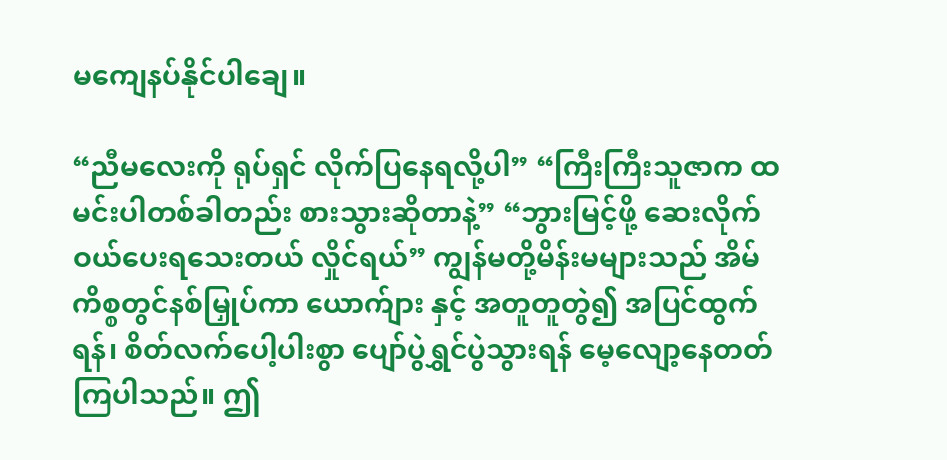မကျေနပ်နိုင်ပါချေ။

“ညီမလေးကို ရုပ်ရှင် လိုက်ပြနေရလို့ပါ” “ကြီးကြီးသူဇာက ထမင်းပါတစ်ခါတည်း စားသွားဆိုတာနဲ့” “ဘွားမြင့်ဖို့ ဆေးလိုက်ဝယ်ပေးရသေးတယ် လှိုင်ရယ်” ကျွန်မတို့မိန်းမများသည် အိမ်ကိစ္စတွင်နစ်မြှုပ်ကာ ယောက်ျား နှင့် အတူတူတွဲ၍ အပြင်ထွက်ရန်၊ စိတ်လက်ပေါ့ပါးစွာ ပျော်ပွဲရွှင်ပွဲသွားရန် မေ့လျော့နေတတ်ကြပါသည်။ ဤ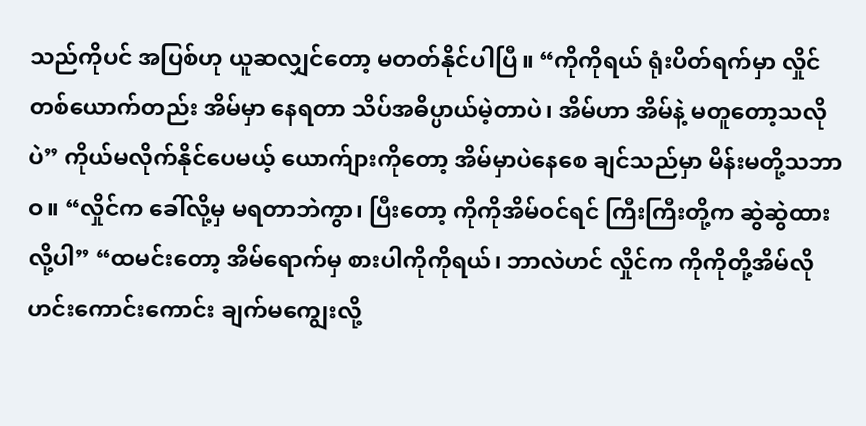သည်ကိုပင် အပြစ်ဟု ယူဆလျှင်တော့ မတတ်နိုင်ပါပြီ။ “ကိုကိုရယ် ရုံးပိတ်ရက်မှာ လှိုင်တစ်ယောက်တည်း အိမ်မှာ နေရတာ သိပ်အဓိပ္ပာယ်မဲ့တာပဲ၊ အိမ်ဟာ အိမ်နဲ့ မတူတော့သလိုပဲ” ကိုယ်မလိုက်နိုင်ပေမယ့် ယောက်ျားကိုတော့ အိမ်မှာပဲနေစေ ချင်သည်မှာ မိန်းမတို့သဘာဝ။ “လှိုင်က ခေါ်လို့မှ မရတာဘဲကွာ၊ ပြီးတော့ ကိုကိုအိမ်ဝင်ရင် ကြီးကြီးတို့က ဆွဲဆွဲထားလို့ပါ” “ထမင်းတော့ အိမ်ရောက်မှ စားပါကိုကိုရယ်၊ ဘာလဲဟင် လှိုင်က ကိုကိုတို့အိမ်လို ဟင်းကောင်းကောင်း ချက်မကျွေးလို့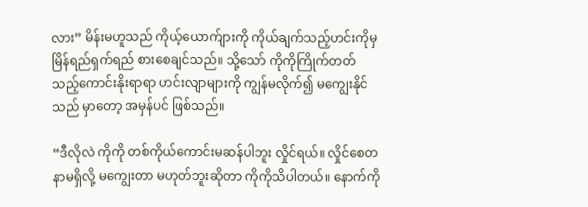လား” မိန်းမဟူသည် ကိုယ့်ယောက်ျားကို ကိုယ်ချက်သည့်ဟင်းကိုမှ မြိန်ရည်ရှက်ရည် စားစေချင်သည်။ သို့သော် ကိုကိုကြိုက်တတ်သည့်ကောင်းနိုးရာရာ ဟင်းလျာများကို ကျွန်မလိုက်၍ မကျွေးနိုင်သည် မှာတော့ အမှန်ပင် ဖြစ်သည်။

“ဒီလိုလဲ ကိုကို တစ်ကိုယ်ကောင်းမဆန်ပါဘူး လှိုင်ရယ်။ လှိုင်စေတနာမရှိလို့ မကျွေးတာ မဟုတ်ဘူးဆိုတာ ကိုကိုသိပါတယ်။ နောက်ကို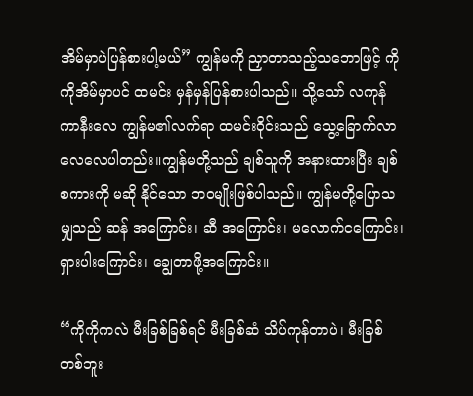အိမ်မှာပဲပြန်စားပါ့မယ်” ကျွန်မကို ညှာတာသည့်သဘောဖြင့် ကိုကိုအိမ်မှာပင် ထမင်း မှန်မှန်ပြန်စားပါသည်။ သို့သော် လကုန်ကာနီးလေ ကျွန်မ၏လက်ရာ ထမင်းဝိုင်းသည် သွေ့ခြောက်လာလေလေပါတည်း။ကျွန်မတို့သည် ချစ်သူကို အနားထားပြီး ချစ်စကားကို မဆို နိုင်သော ဘဝမျိုးဖြစ်ပါသည်။ ကျွန်မတို့ပြောသမျှသည် ဆန် အကြောင်း၊ ဆီ အကြောင်း၊ မလောက်ငကြောင်း၊ ရှားပါးကြောင်း၊ ချွေတာဖို့အကြောင်း။

“ကိုကိုကလဲ မီးခြစ်ခြစ်ရင် မီးခြစ်ဆံ သိပ်ကုန်တာပဲ၊ မီးခြစ် တစ်ဘူး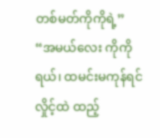တစ်မတ်ကိုကိုရဲ့” “အမယ်လေး ကိုကိုရယ်၊ ထမင်းမကုန်ရင် လှိုင့်ထဲ ထည့်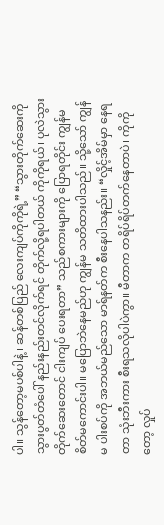ပါ။ သွန်တော့မပစ်ပါနဲ့ ၊ ဆန်တစ်ပြည် လေးကျပ်ကိုကိုရဲ့” “သွားတိုက်ဆေးကို သွားပွတ်တံပေါ် နည်းနည်းတင်လိုက်ရင် တိုက်လို့ရပါတယ် ကိုကိုရယ်၊ ပုလဲသွားတိုက်ဆေးတောင် ငါးကျပ် ပေးရတာ” သည်စကားများကို ပြောရတိုင်း ကျွန်မစိတ်မကောင်းပါ။ မပြောဘဲနေမည်ဟု ကျွန်မ သတိထားပါသည်။ သို့သော် ကျွန်မ ပါးစပ်ကို အဘယ်မည်သော မာရ်နတ်က စီးနေပါသနည်း။ “လှိုင့်အိမ်မှာ နေရတာ သုံးဘီးကား စီးရသလိုပါပဲကွာ။ မီတာက တရိပ်ရိပ်တက်နေတာပဲ၊ ကိုကိုတော့ လှုပ်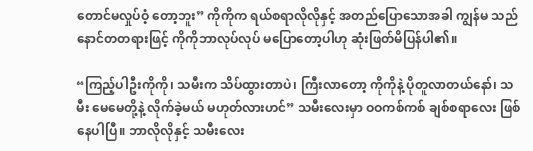တောင်မလှုပ်ဝံ့ တော့ဘူး” ကိုကိုက ရယ်စရာလိုလိုနှင့် အတည်ပြောသောအခါ ကျွန်မ သည် နောင်တတရားဖြင့် ကိုကိုဘာလုပ်လုပ် မပြောတော့ပါဟု ဆုံးဖြတ်မိပြန်ပါ၏။

“ကြည့်ပါဦးကိုကို၊ သမီးက သိပ်ထွားတာပဲ၊ ကြီးလာတော့ ကိုကိုနဲ့ ပိုတူလာတယ်နော်၊ သမီး မေမေတို့နဲ့ လိုက်ခဲ့မယ် မဟုတ်လားဟင်” သမီးလေးမှာ ဝဝကစ်ကစ် ချစ်စရာလေး ဖြစ်နေပါပြီ။ ဘာလိုလိုနှင့် သမီးလေး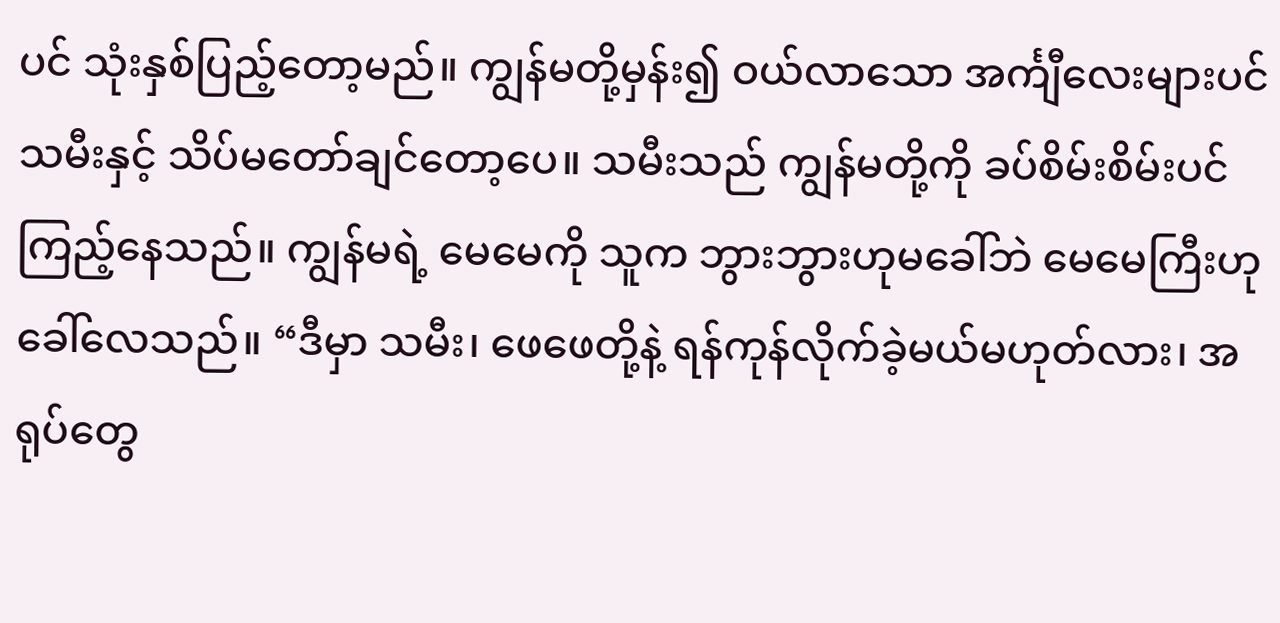ပင် သုံးနှစ်ပြည့်တော့မည်။ ကျွန်မတို့မှန်း၍ ဝယ်လာသော အင်္ကျီလေးများပင် သမီးနှင့် သိပ်မတော်ချင်တော့ပေ။ သမီးသည် ကျွန်မတို့ကို ခပ်စိမ်းစိမ်းပင် ကြည့်နေသည်။ ကျွန်မရဲ့ မေမေကို သူက ဘွားဘွားဟုမခေါ်ဘဲ မေမေကြီးဟု ခေါ်လေသည်။ “ဒီမှာ သမီး၊ ဖေဖေတို့နဲ့ ရန်ကုန်လိုက်ခဲ့မယ်မဟုတ်လား၊ အရုပ်တွေ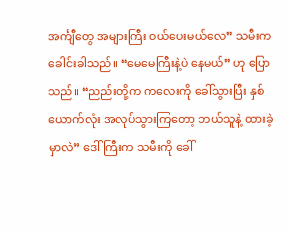အင်္ကျီတွေ အများကြီး ဝယ်ပေးမယ်လေ” သမီးက ခေါင်းခါသည်။ “မေမေကြီးနဲ့ပဲ နေမယ်” ဟု ပြော သည်။ “ညည်းတို့က ကလေးကို ခေါ်သွားပြီး နှစ်ယောက်လုံး အလုပ်သွားကြတော့ ဘယ်သူနဲ့ ထားခဲ့မှာလဲ” ဒေါ်ကြီးက သမီးကို ခေါ်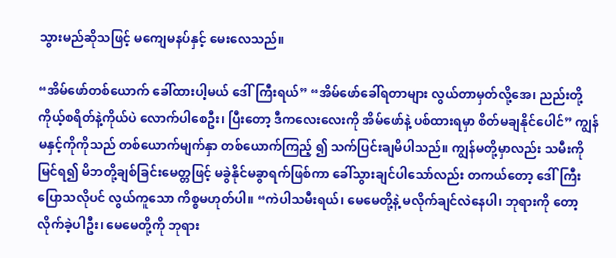သွားမည်ဆိုသဖြင့် မကျေမနပ်နှင့် မေးလေသည်။

“အိမ်ဖော်တစ်ယောက် ခေါ်ထားပါ့မယ် ဒေါ်ကြီးရယ်” “အိမ်ဖော်ခေါ်ရတာများ လွယ်တာမှတ်လို့အေ၊ ညည်းတို့ ကိုယ့်စရိတ်နဲ့ကိုယ်ပဲ လောက်ပါစေဦး၊ ပြီးတော့ ဒီကလေးလေးကို အိမ်ဖော်နဲ့ ပစ်ထားရမှာ စိတ်မချနိုင်ပေါင်” ကျွန်မနှင့်ကိုကိုသည် တစ်ယောက်မျက်နှာ တစ်ယောက်ကြည့် ၍ သက်ပြင်းချမိပါသည်။ ကျွန်မတို့မှာလည်း သမီးကိုမြင်ရ၍ မိဘတို့ချစ်ခြင်းမေတ္တဖြင့် မခွဲနိုင်မခွာရက်ဖြစ်ကာ ခေါ်သွားချင်ပါသော်လည်း တကယ်တော့ ဒေါ်ကြီးပြောသလိုပင် လွယ်ကူသော ကိစ္စမဟုတ်ပါ။ “ကဲပါသမီးရယ်၊ မေမေတို့နဲ့ မလိုက်ချင်လဲနေပါ၊ ဘုရားကို တော့ လိုက်ခဲ့ပါဦး၊ မေမေတို့ကို ဘုရား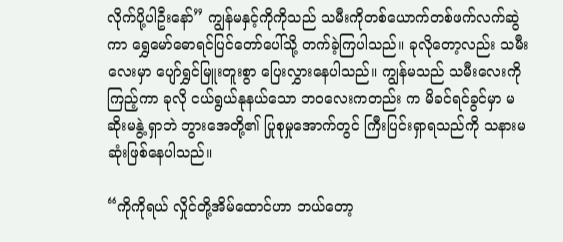လိုက်ပို့ပါဦးနော်” ကျွန်မနှင့်ကိုကိုသည် သမီးကိုတစ်ယောက်တစ်ဖက်လက်ဆွဲကာ ရွှေမော်ဓောရင်ပြင်တော်ပေါ်သို့ တက်ခဲ့ကြပါသည်။ ခုလိုတော့လည်း သမီးလေးမှာ ပျော်ရွှင်မြူးတူးစွာ ပြေးလွှားနေပါသည်။ ကျွန်မသည် သမီးလေးကိုကြည့်ကာ ခုလို ငယ်ရွယ်နုနယ်သော ဘဝလေးကတည်း က မိခင်ရင်ခွင်မှာ မဆိုးမနွဲ့ ရှာဘဲ ဘွားအေတို့၏ ပြုစုမှုအောက်တွင် ကြီးပြင်းရှာရသည်ကို သနားမဆုံးဖြစ်နေပါသည်။

“ကိုကိုရယ် လှိုင်တို့အိမ်ထောင်ဟာ ဘယ်တော့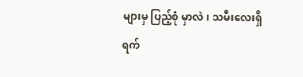များမှ ပြည့်စုံ မှာလဲ၊ သမီးလေးရှိရက်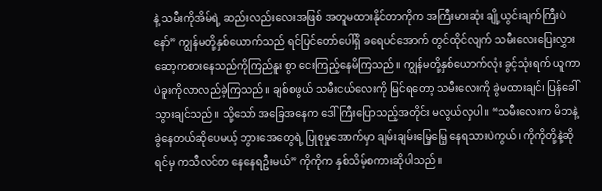နဲ့ သမီးကိုအိမ်ရဲ့ ဆည်းလည်းလေးအဖြစ် အတူမထားနိုင်တာကိုက အကြီးမားဆုံး ချို့ယွင်းချက်ကြီးပဲနော်” ကျွန်မတို့နှစ်ယောက်သည် ရင်ပြင်တော်ပေါ်ရှိ ခရေပင်အောက် တွင်ထိုင်လျက် သမီးလေးပြေးလွှား ဆော့ကစားနေသည်ကိုကြည်နူး စွာ ငေးကြည့်နေမိကြသည်။ ကျွန်မတို့နှစ်ယောက်လုံး ခွင့်သုံးရက် ယူကာ ပဲခူးကိုလာလည်ခဲ့ကြသည်။ ချစ်စဖွယ် သမီးငယ်လေးကို မြင်ရတော့ သမီးလေးကို ခွဲမထားချင်၊ ပြန်ခေါ်သွားချင်သည်။ သို့သော် အခြေအနေက ဒေါ်ကြီးပြောသည့်အတိုင်း မလွယ်လှပါ။ “သမီးလေးက မိဘနဲ့ ခွဲနေတယ်ဆိုပေမယ့် ဘွားအေတွေရဲ့ ပြုစုမှုအောက်မှာ ချမ်းချမ်းမြေ့မြေ့ နေရသားပဲကွယ်၊ ကိုကိုတို့နဲ့ဆိုရင်မှ ကသီလင်တ နေနေရဦးမယ်” ကိုကိုက နှစ်သိမ့်စကားဆိုပါသည်။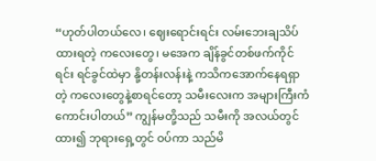“ဟုတ်ပါတယ်လေ၊ ဈေးရောင်းရင်း လမ်းဘေးချသိပ်ထားရတဲ့ ကလေးတွေ၊ မအေက ချိန်ခွင်တစ်ဖက်ကိုင်ရင်း ရင်ခွင်ထဲမှာ နို့တန်းလန်းနဲ့ ကသိကအောက်နေရရှာတဲ့ ကလေးတွေနဲ့စာရင်တော့ သမီးလေးက အများကြီးကံကောင်းပါတယ်” ကျွန်မတို့သည် သမီးကို အလယ်တွင်ထား၍ ဘုရားရှေ့တွင် ဝပ်ကာ သည်မိ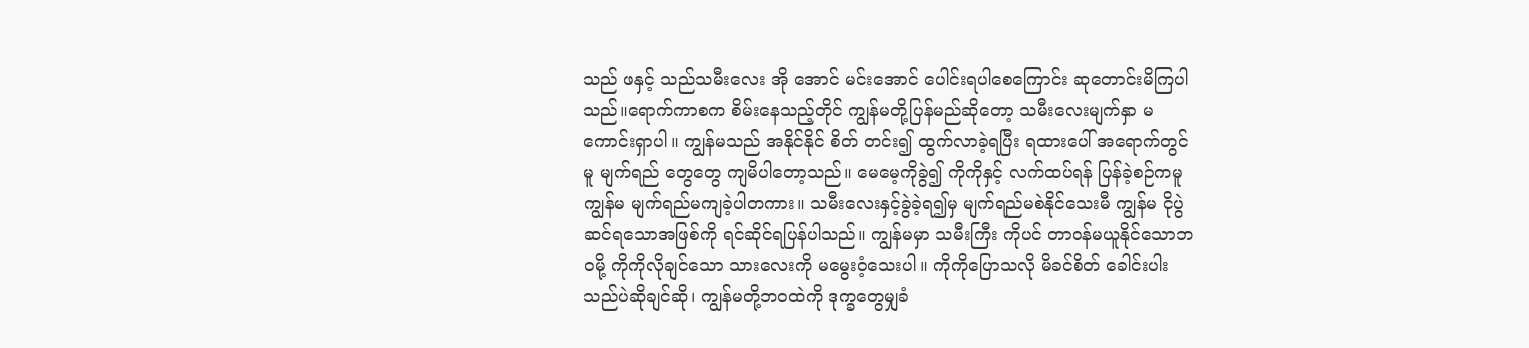သည် ဖနှင့် သည်သမီးလေး အို အောင် မင်းအောင် ပေါင်းရပါစေကြောင်း ဆုတောင်းမိကြပါသည်။ရောက်ကာစက စိမ်းနေသည့်တိုင် ကျွန်မတို့ပြန်မည်ဆိုတော့ သမီးလေးမျက်နှာ မကောင်းရှာပါ။ ကျွန်မသည် အနိုင်နိုင် စိတ် တင်း၍ ထွက်လာခဲ့ရပြီး ရထားပေါ် အရောက်တွင်မူ မျက်ရည် တွေတွေ ကျမိပါတော့သည်။ မေမေ့ကိုခွဲ၍ ကိုကိုနှင့် လက်ထပ်ရန် ပြန်ခဲ့စဉ်ကမူ ကျွန်မ မျက်ရည်မကျခဲ့ပါတကား။ သမီးလေးနှင့်ခွဲခဲ့ရ၍မှ မျက်ရည်မစဲနိုင်သေးမီ ကျွန်မ ငိုပွဲ ဆင်ရသောအဖြစ်ကို ရင်ဆိုင်ရပြန်ပါသည်။ ကျွန်မမှာ သမီးကြီး ကိုပင် တာဝန်မယူနိုင်သောဘဝမို့ ကိုကိုလိုချင်သော သားလေးကို မမွေးဝံ့သေးပါ။ ကိုကိုပြောသလို မိခင်စိတ် ခေါင်းပါးသည်ပဲဆိုချင်ဆို၊ ကျွန်မတို့ဘဝထဲကို ဒုက္ခတွေမျှခံ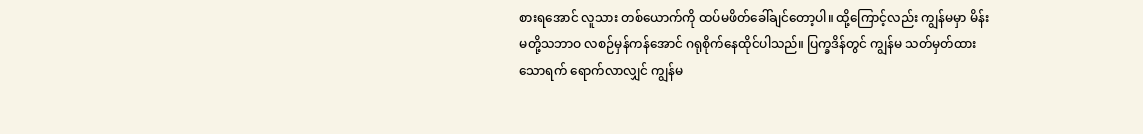စားရအောင် လူသား တစ်ယောက်ကို ထပ်မဖိတ်ခေါ်ချင်တော့ပါ။ ထို့ကြောင့်လည်း ကျွန်မမှာ မိန်းမတို့သဘာဝ လစဉ်မှန်ကန်အောင် ဂရုစိုက်နေထိုင်ပါသည်။ ပြက္ခဒိန်တွင် ကျွန်မ သတ်မှတ်ထားသောရက် ရောက်လာလျှင် ကျွန်မ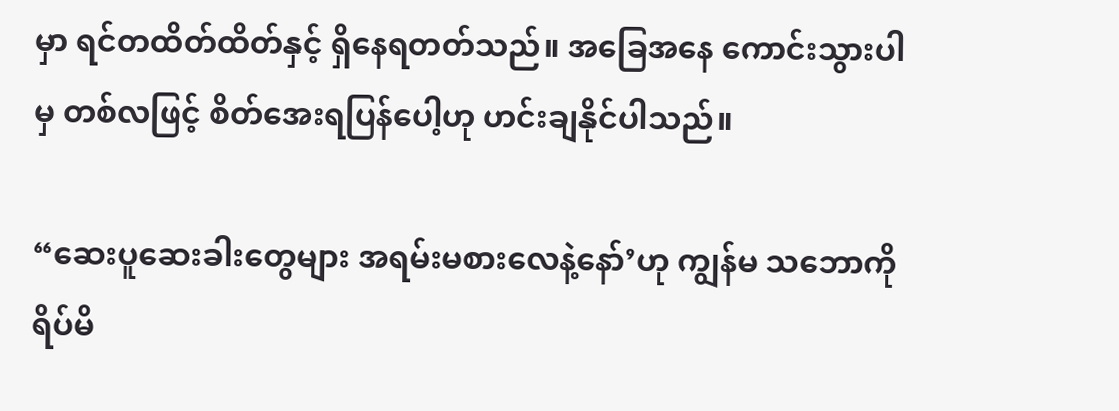မှာ ရင်တထိတ်ထိတ်နှင့် ရှိနေရတတ်သည်။ အခြေအနေ ကောင်းသွားပါမှ တစ်လဖြင့် စိတ်အေးရပြန်ပေါ့ဟု ဟင်းချနိုင်ပါသည်။

“ဆေးပူဆေးခါးတွေများ အရမ်းမစားလေနဲ့နော်’ဟု ကျွန်မ သဘောကို ရိပ်မိ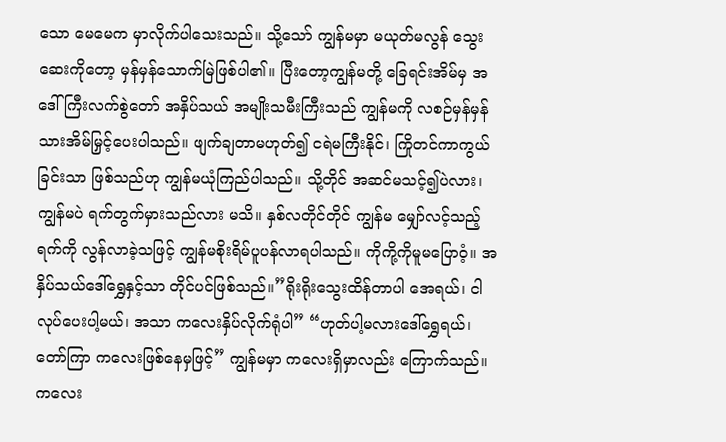သော မေမေက မှာလိုက်ပါသေးသည်။ သို့သော် ကျွန်မမှာ မယုတ်မလွန် သွေးဆေးကိုတော့ မှန်မှန်သောက်မြဲဖြစ်ပါ၏။ ပြီးတော့ကျွန်မတို့ ခြေရင်းအိမ်မှ အဒေါ်ကြီးလက်စွဲတော် အနှိပ်သယ် အမျိုးသမီးကြီးသည် ကျွန်မကို လစဉ်မှန်မှန် သားအိမ်မြှင့်ပေးပါသည်။ ဖျက်ချတာမဟုတ်၍ ငရဲမကြီးနိုင်၊ ကြိုတင်ကာကွယ်ခြင်းသာ ဖြစ်သည်ဟု ကျွန်မယုံကြည်ပါသည်။ သို့တိုင် အဆင်မသင့်၍ပဲလား၊ ကျွန်မပဲ ရက်တွက်မှားသည်လား မသိ။ နှစ်လတိုင်တိုင် ကျွန်မ မျှော်လင့်သည့်ရက်ကို လွန်လာခဲ့သဖြင့် ကျွန်မစိုးရိမ်ပူပန်လာရပါသည်။ ကိုကို့ကိုမူမပြောဝံ့။ အနှိပ်သယ်ဒေါ်ရွှေနှင့်သာ တိုင်ပင်ဖြစ်သည်။”ရိုးရိုးသွေးထိန်တာပါ အေရယ်၊ ငါ လုပ်ပေးပါ့မယ်၊ အသာ ကလေးနှိပ်လိုက်ရုံပါ” “ဟုတ်ပါ့မလားဒေါ်ရွှေရယ်၊ တော်ကြာ ကလေးဖြစ်နေမှဖြင့်” ကျွန်မမှာ ကလေးရှိမှာလည်း ကြောက်သည်။ ကလေး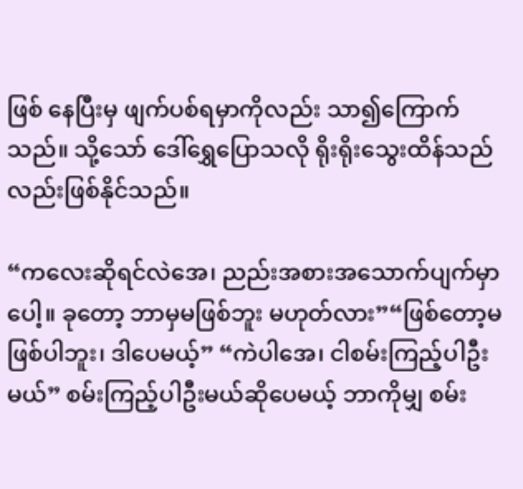ဖြစ် နေပြီးမှ ဖျက်ပစ်ရမှာကိုလည်း သာ၍ကြောက်သည်။ သို့သော် ဒေါ်ရွှေပြောသလို ရိုးရိုးသွေးထိန်သည်လည်းဖြစ်နိုင်သည်။

“ကလေးဆိုရင်လဲအေ၊ ညည်းအစားအသောက်ပျက်မှာပေါ့။ ခုတော့ ဘာမှမဖြစ်ဘူး မဟုတ်လား”“ဖြစ်တော့မဖြစ်ပါဘူး၊ ဒါပေမယ့်” “ကဲပါအေ၊ ငါစမ်းကြည့်ပါဦးမယ်” စမ်းကြည့်ပါဦးမယ်ဆိုပေမယ့် ဘာကိုမျှ စမ်း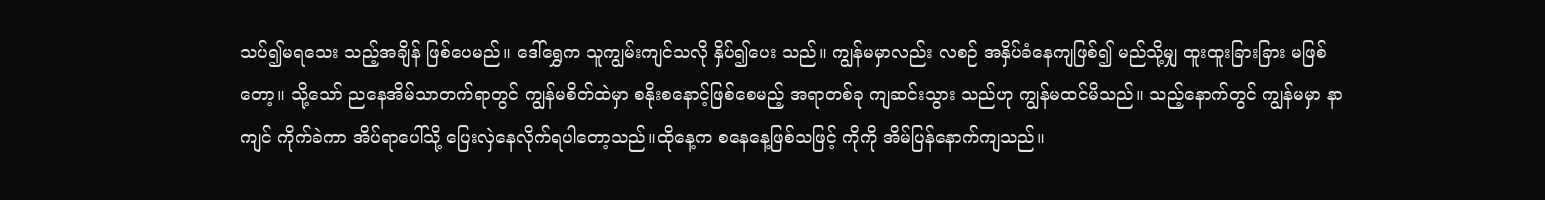သပ်၍မရသေး သည့်အချိန် ဖြစ်ပေမည်။ ဒေါ်ရွှေက သူကျွမ်းကျင်သလို နှိပ်၍ပေး သည်။ ကျွန်မမှာလည်း လစဉ် အနှိပ်ခံနေကျဖြစ်၍ မည်သို့မျှ ထူးထူးခြားခြား မဖြစ်တော့။ သို့သော် ညနေအိမ်သာတက်ရာတွင် ကျွန်မစိတ်ထဲမှာ စနိုးစနောင့်ဖြစ်စေမည့် အရာတစ်ခု ကျဆင်းသွား သည်ဟု ကျွန်မထင်မိသည်။ သည့်နောက်တွင် ကျွန်မမှာ နာကျင် ကိုက်ခဲကာ အိပ်ရာပေါ်သို့ ပြေးလှဲနေလိုက်ရပါတော့သည်။ထိုနေ့က စနေနေ့ဖြစ်သဖြင့် ကိုကို အိမ်ပြန်နောက်ကျသည်။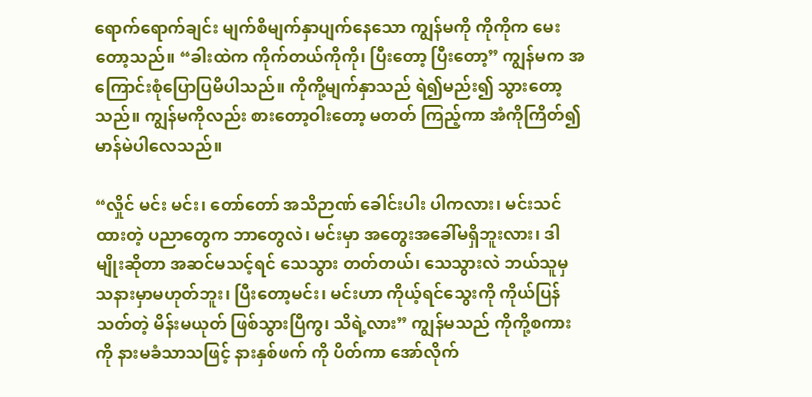ရောက်ရောက်ချင်း မျက်စိမျက်နှာပျက်နေသော ကျွန်မကို ကိုကိုက မေးတော့သည်။ “ခါးထဲက ကိုက်တယ်ကိုကို၊ ပြီးတော့ ပြီးတော့” ကျွန်မက အကြောင်းစုံပြောပြမိပါသည်။ ကိုကို့မျက်နှာသည် ရဲ၍မည်း၍ သွားတော့သည်။ ကျွန်မကိုလည်း စားတော့ဝါးတော့ မတတ် ကြည့်ကာ အံကိုကြိတ်၍ မာန်မဲပါလေသည်။

“လှိုင် မင်း မင်း၊ တော်တော် အသိဉာဏ် ခေါင်းပါး ပါကလား၊ မင်းသင်ထားတဲ့ ပညာတွေက ဘာတွေလဲ၊ မင်းမှာ အတွေးအခေါ်မရှိဘူးလား၊ ဒါမျိုးဆိုတာ အဆင်မသင့်ရင် သေသွား တတ်တယ်၊ သေသွားလဲ ဘယ်သူမှ သနားမှာမဟုတ်ဘူး၊ ပြီးတော့မင်း၊ မင်းဟာ ကိုယ့်ရင်သွေးကို ကိုယ်ပြန်သတ်တဲ့ မိန်းမယုတ် ဖြစ်သွားပြီကွ၊ သိရဲ့လား” ကျွန်မသည် ကိုကို့စကားကို နားမခံသာသဖြင့် နားနှစ်ဖက် ကို ပိတ်ကာ အော်လိုက်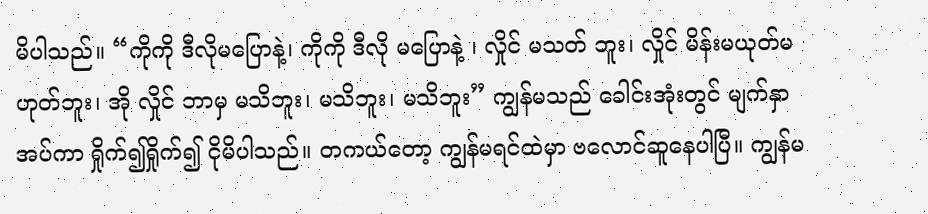မိပါသည်။ “ကိုကို ဒီလိုမပြောနဲ့၊ ကိုကို ဒီလို မပြောနဲ့ ၊ လှိုင် မသတ် ဘူး၊ လှိုင် မိန်းမယုတ်မဟုတ်ဘူး၊ အို လှိုင် ဘာမှ မသိဘူး၊ မသိဘူး၊ မသိဘူး” ကျွန်မသည် ခေါင်းအုံးတွင် မျက်နှာအပ်ကာ ရှိုက်၍ရှိုက်၍ ငိုမိပါသည်။ တကယ်တော့ ကျွန်မရင်ထဲမှာ ဗလောင်ဆူနေပါပြီ။ ကျွန်မ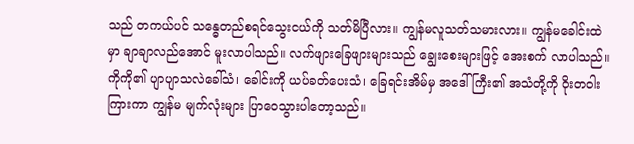သည် တကယ်ပင် သန္ဓေတည်စရင်သွေးငယ်ကို သတ်မိပြီလား။ ကျွန်မလူသတ်သမားလား။ ကျွန်မခေါင်းထဲမှာ ချာချာလည်အောင် မူးလာပါသည်။ လက်ဖျားခြေဖျားများသည် ချွေးစေးများဖြင့် အေးစက် လာပါသည်။ ကိုကို၏ ပျာပျာသလဲခေါ်သံ၊ ခေါင်းကို ယပ်ခတ်ပေးသံ၊ ခြေရင်းအိမ်မှ အဒေါ်ကြီး၏ အသံတို့ကို ဝိုးတဝါး ကြားကာ ကျွန်မ မျက်လုံးများ ပြာဝေသွားပါတော့သည်။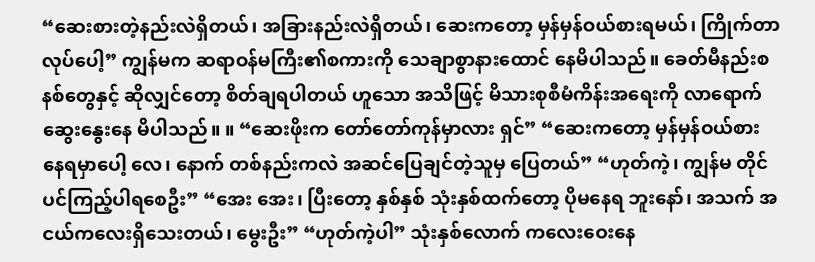“ဆေးစားတဲ့နည်းလဲရှိတယ်၊ အခြားနည်းလဲရှိတယ်၊ ဆေးကတော့ မှန်မှန်ဝယ်စားရမယ်၊ ကြိုက်တာလုပ်ပေါ့” ကျွန်မက ဆရာဝန်မကြီး၏စကားကို သေချာစွာနားထောင် နေမိပါသည်။ ခေတ်မီနည်းစနစ်တွေနှင့် ဆိုလျှင်တော့ စိတ်ချရပါတယ် ဟူသော အသိဖြင့် မိသားစုစီမံကိန်းအရေးကို လာရောက်ဆွေးနွေးနေ မိပါသည်။ ။ “ဆေးဖိုးက တော်တော်ကုန်မှာလား ရှင်” “ဆေးကတော့ မှန်မှန်ဝယ်စားနေရမှာပေါ့ လေ၊ နောက် တစ်နည်းကလဲ အဆင်ပြေချင်တဲ့သူမှ ပြေတယ်” “ဟုတ်ကဲ့၊ ကျွန်မ တိုင်ပင်ကြည့်ပါရစေဦး” “အေး အေး၊ ပြီးတော့ နှစ်နှစ် သုံးနှစ်ထက်တော့ ပိုမနေရ ဘူးနော်၊ အသက် အငယ်ကလေးရှိသေးတယ်၊ မွေးဦး” “ဟုတ်ကဲ့ပါ” သုံးနှစ်လောက် ကလေးဝေးနေ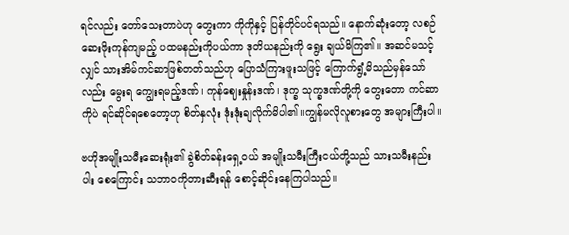ရင်လည်း တော်သေးတာပဲဟု တွေးကာ ကိုကိုနှင့် ပြန်တိုင်ပင်ရသည်။ နောက်ဆုံးတော့ လစဉ်ဆေးဖိုးကုန်ကျမည့် ပထမနည်းကိုပယ်ကာ ဒုတိယနည်းကို ရွေး ချယ်မိကြ၏။ အဆင်မသင့်လျှင် သားအိမ်ကင်ဆာဖြစ်တတ်သည်ဟု ပြောသံကြားဖူးသဖြင့် ကြောက်ရွံ့မိသည်မှန်သော်လည်း မွေးရ ကျွေးရမည့်ဒဏ်၊ ကုန်ဈေးနှုန်းဒဏ်၊ ဒုက္ခ သုက္ခဒဏ်တို့ကို တွေးတော ကင်ဆာကိုပဲ ရင်ဆိုင်ရစေတော့ဟု စိတ်နှလုံး ဒုံးဒုံးချလိုက်မိပါ၏။ကျွန်မလိုလူစားတွေ အများကြီးပါ။

ဗဟိုအမျိုးသမီးဆေးရုံး၏ ခွဲစိတ်ခန်းရှေ့ဝယ် အမျိုးသမီးကြီးငယ်တို့သည် သားသမီးနည်းပါး စေကြောင်း သဘာဝကိုတားဆီးရန် စောင့်ဆိုင်းနေကြပါသည်။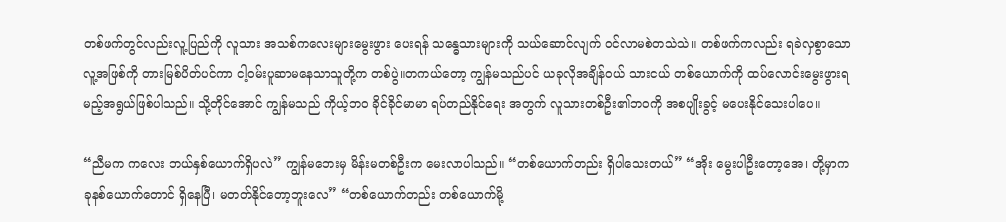တစ်ဖက်တွင်လည်းလူ့ပြည်ကို လူသား အသစ်ကလေးများမွေးဖွား ပေးရန် သန္ဓေသားများကို သယ်ဆောင်လျက် ဝင်လာမစဲတသဲသဲ။ တစ်ဖက်ကလည်း ရခဲလှစွာသော လူ့အဖြစ်ကို တားမြစ်ပိတ်ပင်ကာ ငါ့ဝမ်းပူဆာမနေသာသူတို့က တစ်ပွဲ။တကယ်တော့ ကျွန်မသည်ပင် ယခုလိုအချိန်ဝယ် သားငယ် တစ်ယောက်ကို ထပ်လောင်းမွေးဖွားရမည့်အရွယ်ဖြစ်ပါသည်။ သို့တိုင်အောင် ကျွန်မသည် ကိုယ့်ဘဝ ခိုင်ခိုင်မာမာ ရပ်တည်နိုင်ရေး အတွက် လူသားတစ်ဦး၏ဘဝကို အစပျိုးခွင့် မပေးနိုင်သေးပါပေ။

“ညီမက ကလေး ဘယ်နှစ်ယောက်ရှိပလဲ” ကျွန်မဘေးမှ မိန်းမတစ်ဦးက မေးလာပါသည်။ “တစ်ယောက်တည်း ရှိပါသေးတယ်” “အိုး မွေးပါဦးတော့အေ၊ တို့မှာက ခုနစ်ယောက်တောင် ရှိနေပြီ၊ မတတ်နိုင်တော့ဘူးလေ” “တစ်ယောက်တည်း တစ်ယောက်မို့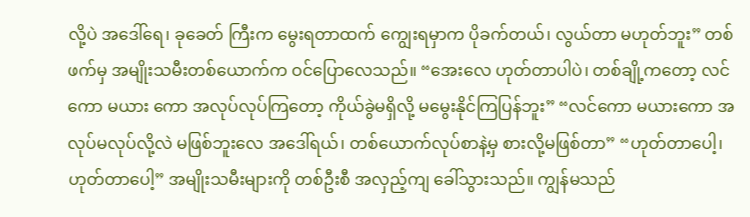လို့ပဲ အဒေါ်ရေ၊ ခုခေတ် ကြီးက မွေးရတာထက် ကျွေးရမှာက ပိုခက်တယ်၊ လွယ်တာ မဟုတ်ဘူး” တစ်ဖက်မှ အမျိုးသမီးတစ်ယောက်က ဝင်ပြောလေသည်။ “အေးလေ ဟုတ်တာပါပဲ၊ တစ်ချို့ကတော့ လင်ကော မယား ကော အလုပ်လုပ်ကြတော့ ကိုယ်ခွဲမရှိလို့ မမွေးနိုင်ကြပြန်ဘူး” “လင်ကော မယားကော အလုပ်မလုပ်လို့လဲ မဖြစ်ဘူးလေ အဒေါ်ရယ်၊ တစ်ယောက်လုပ်စာနဲ့မှ စားလို့မဖြစ်တာ” “ဟုတ်တာပေါ့၊ ဟုတ်တာပေါ့” အမျိုးသမီးများကို တစ်ဦးစီ အလှည့်ကျ ခေါ်သွားသည်။ ကျွန်မသည်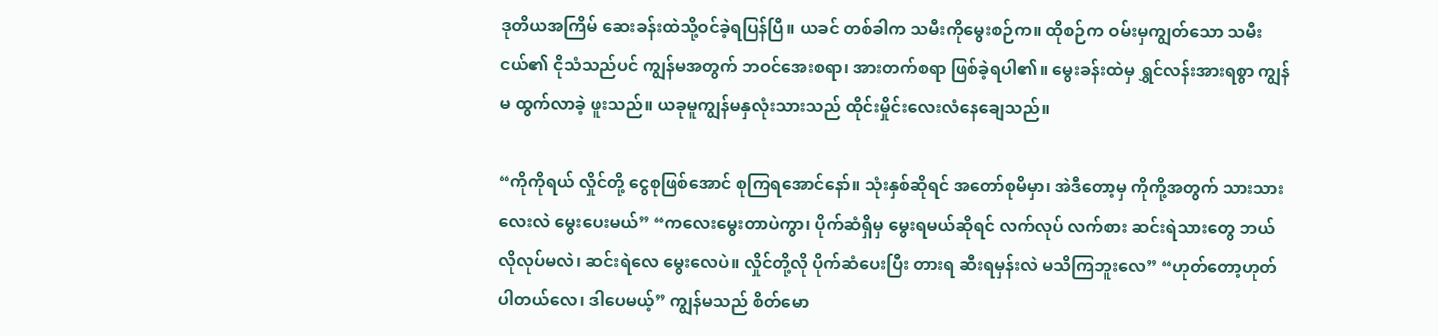ဒုတိယအကြိမ် ဆေးခန်းထဲသို့ဝင်ခဲ့ရပြန်ပြီ။ ယခင် တစ်ခါက သမီးကိုမွေးစဉ်က။ ထိုစဉ်က ဝမ်းမှကျွတ်သော သမီး ငယ်၏ ငိုသံသည်ပင် ကျွန်မအတွက် ဘဝင်အေးစရာ၊ အားတက်စရာ ဖြစ်ခဲ့ရပါ၏။ မွေးခန်းထဲမှ ရွှင်လန်းအားရစွာ ကျွန်မ ထွက်လာခဲ့ ဖူးသည်။ ယခုမူကျွန်မနှလုံးသားသည် ထိုင်းမှိုင်းလေးလံနေချေသည်။

“ကိုကိုရယ် လှိုင်တို့ ငွေစုဖြစ်အောင် စုကြရအောင်နော်။ သုံးနှစ်ဆိုရင် အတော်စုမိမှာ၊ အဲဒီတော့မှ ကိုကို့အတွက် သားသား လေးလဲ မွေးပေးမယ်” “ကလေးမွေးတာပဲကွာ၊ ပိုက်ဆံရှိမှ မွေးရမယ်ဆိုရင် လက်လုပ် လက်စား ဆင်းရဲသားတွေ ဘယ်လိုလုပ်မလဲ၊ ဆင်းရဲလေ မွေးလေပဲ။ လှိုင်တို့လို ပိုက်ဆံပေးပြီး တားရ ဆီးရမှန်းလဲ မသိကြဘူးလေ” “ဟုတ်တော့ဟုတ်ပါတယ်လေ၊ ဒါပေမယ့်” ကျွန်မသည် စိတ်မော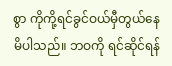စွာ ကိုကို့ရင်ခွင်ဝယ်မှီတွယ်နေမိပါသည်။ ဘဝကို ရင်ဆိုင်ရန်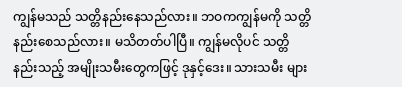ကျွန်မသည် သတ္တိနည်းနေသည်လား။ ဘဝကကျွန်မကို သတ္တိနည်းစေသည်လား။ မသိတတ်ပါပြီ။ ကျွန်မလိုပင် သတ္တိနည်းသည့် အမျိုးသမီးတွေကဖြင့် ဒုနှင့်ဒေး။ သားသမီး များ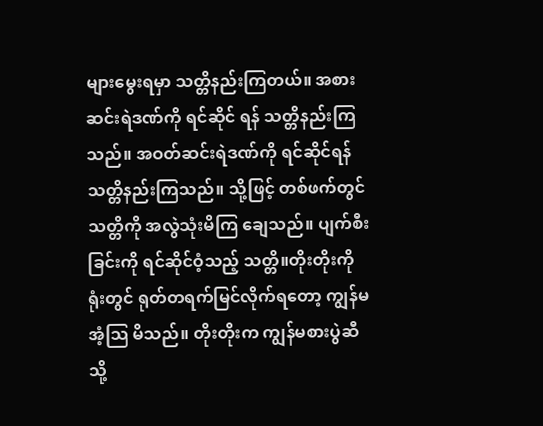များမွေးရမှာ သတ္တိနည်းကြတယ်။ အစားဆင်းရဲဒဏ်ကို ရင်ဆိုင် ရန် သတ္တိနည်းကြသည်။ အဝတ်ဆင်းရဲဒဏ်ကို ရင်ဆိုင်ရန် သတ္တိနည်းကြသည်။ သို့ဖြင့် တစ်ဖက်တွင် သတ္တိကို အလွဲသုံးမိကြ ချေသည်။ ပျက်စီးခြင်းကို ရင်ဆိုင်ဝံ့သည့် သတ္တိ။တိုးတိုးကို ရုံးတွင် ရုတ်တရက်မြင်လိုက်ရတော့ ကျွန်မအံ့သြ မိသည်။ တိုးတိုးက ကျွန်မစားပွဲဆီသို့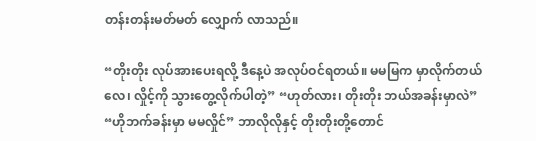တန်းတန်းမတ်မတ် လျှောက် လာသည်။

“တိုးတိုး လုပ်အားပေးရလို့ ဒီနေ့ပဲ အလုပ်ဝင်ရတယ်။ မမမြက မှာလိုက်တယ်လေ၊ လှိုင့်ကို သွားတွေ့လိုက်ပါတဲ့” “ဟုတ်လား၊ တိုးတိုး ဘယ်အခန်းမှာလဲ” “ဟိုဘက်ခန်းမှာ မမလှိုင်” ဘာလိုလိုနှင့် တိုးတိုးတို့တောင်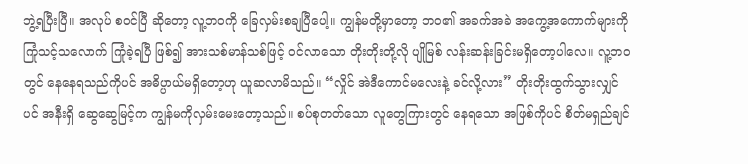ဘွဲ့ရပြီးပြီ။ အလုပ် စဝင်ပြီ ဆိုတော့ လူ့ဘဝကို ခြေလှမ်းစချပြီပေါ့။ ကျွန်မတို့မှာတော့ ဘဝ၏ အခက်အခဲ အကွေ့အကောက်များကို ကြုံသင့်သလောက် ကြုံခဲ့ရပြီ ဖြစ်၍ အားသစ်မာန်သစ်ဖြင့် ဝင်လာသော တိုးတိုးတို့လို ပျိုမြစ် လန်းဆန်းခြင်းမရှိတော့ပါလေ။ လူ့ဘဝတွင် နေနေရသည်ကိုပင် အဓိပ္ပာယ်မရှိတော့ဟု ယူဆလာမိသည်။ “လှိုင် အဲဒီကောင်မလေးနဲ့ ခင်လို့လား” တိုးတိုးထွက်သွားလျှင်ပင် အနီးရှိ ဆွေဆွေမြင့်က ကျွန်မကိုလှမ်းမေးတော့သည်။ စပ်စုတတ်သော လူတွေကြားတွင် နေရသော အဖြစ်ကိုပင် စိတ်မရှည်ချင်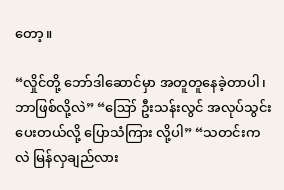တော့။

“လှိုင်တို့ ဘော်ဒါဆောင်မှာ အတူတူနေခဲ့တာပါ၊ ဘာဖြစ်လို့လဲ” “ဪ ဦးသန်းလွင် အလုပ်သွင်းပေးတယ်လို့ ပြောသံကြား လို့ပါ” “သတင်းကလဲ မြန်လှချည်လား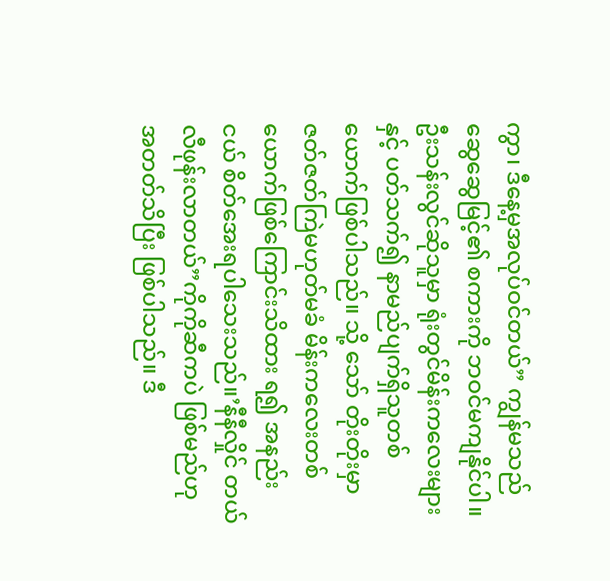ကွာ၊ ဒီနေ့မှအလုပ်ဝင်တယ်” ကျွန်မသည် ဆွေဆွေမြင့်၏ စကားကို ဘဝင်မကျနိုင်ပါ။ ဦးသန်းလွင်ဆိုသူမှာ ရုံးတွင်မိန်းကလေးများနှင့် ပတ်သက်၍ နာမည်ပျက်ရှိသူတစ်ယောက်ဖြစ်ပါသည်။ သို့ သော် တိုးတိုးမှာ ဇတ်ဇတ်ကြဲမဟုတ်မခံ မိန်းကလေးတစ်ယောက်ဖြစ်ကြောင်းသိထား ရ၍ အနည်းငယ် စိတ်အေးရပါသေးသည်။’နီနီလှိုင် တယ်လီဖုန်းလာတယ်”ကိုကိုဆီကပဲ ဖြစ်မည်ဟု အတတ်သိပြီး ဖြစ်ပါသည်။ ဒီ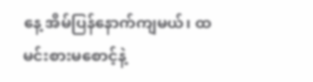နေ့ အိမ်ပြန်နောက်ကျမယ်၊ ထမင်းစားမစောင့်နဲ့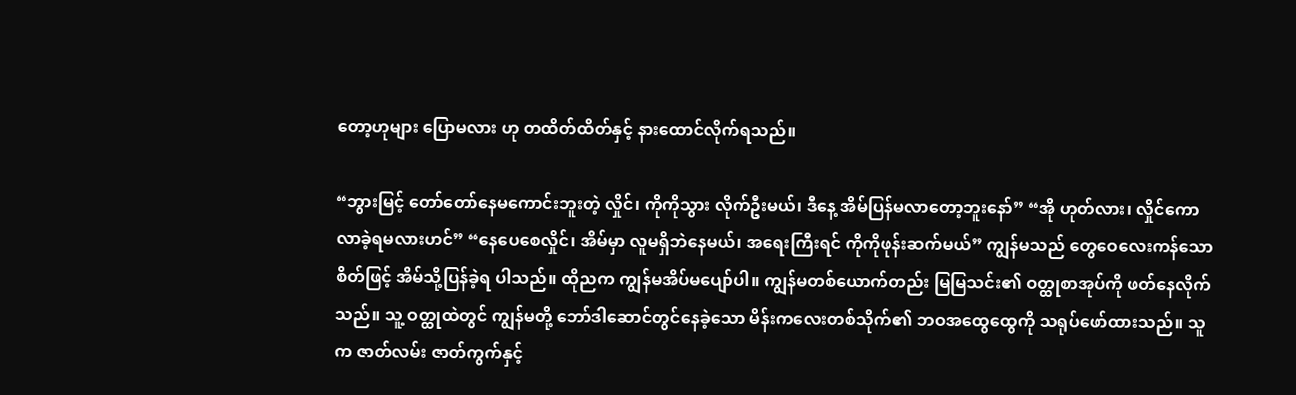တော့ဟုများ ပြောမလား ဟု တထိတ်ထိတ်နှင့် နားထောင်လိုက်ရသည်။

“ဘွားမြင့် တော်တော်နေမကောင်းဘူးတဲ့ လှိုင်၊ ကိုကိုသွား လိုက်ဦးမယ်၊ ဒီနေ့ အိမ်ပြန်မလာတော့ဘူးနော်” “အို ဟုတ်လား၊ လှိုင်ကော လာခဲ့ရမလားဟင်” “နေပေစေလှိုင်၊ အိမ်မှာ လူမရှိဘဲနေမယ်၊ အရေးကြီးရင် ကိုကိုဖုန်းဆက်မယ်” ကျွန်မသည် တွေဝေလေးကန်သောစိတ်ဖြင့် အိမ်သို့ပြန်ခဲ့ရ ပါသည်။ ထိုညက ကျွန်မအိပ်မပျော်ပါ။ ကျွန်မတစ်ယောက်တည်း မြမြသင်း၏ ဝတ္ထုစာအုပ်ကို ဖတ်နေလိုက်သည်။ သူ့ ဝတ္ထုထဲတွင် ကျွန်မတို့ ဘော်ဒါဆောင်တွင်နေခဲ့သော မိန်းကလေးတစ်သိုက်၏ ဘဝအထွေထွေကို သရုပ်ဖော်ထားသည်။ သူ က ဇာတ်လမ်း ဇာတ်ကွက်နှင့်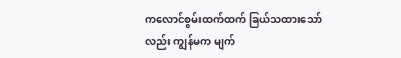ကလောင်စွမ်းထက်ထက် ခြယ်သထားသော်လည်း ကျွန်မက မျက်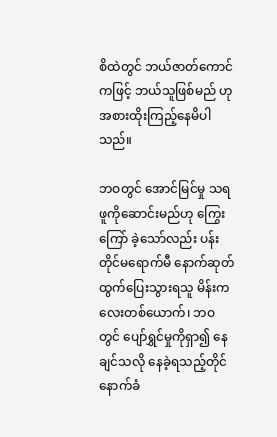စိထဲတွင် ဘယ်ဇာတ်ကောင်ကဖြင့် ဘယ်သူဖြစ်မည် ဟု အစားထိုးကြည့်နေမိပါသည်။

ဘဝတွင် အောင်မြင်မှု သရဖူကိုဆောင်းမည်ဟု ကြွေးကြော် ခဲ့သော်လည်း ပန်းတိုင်မရောက်မီ နောက်ဆုတ်ထွက်ပြေးသွားရသူ မိန်းကလေးတစ်ယောက်၊ ဘဝတွင် ပျော်ရွှင်မှုကိုရှာ၍ နေချင်သလို နေခဲ့ရသည့်တိုင် နောက်ခံ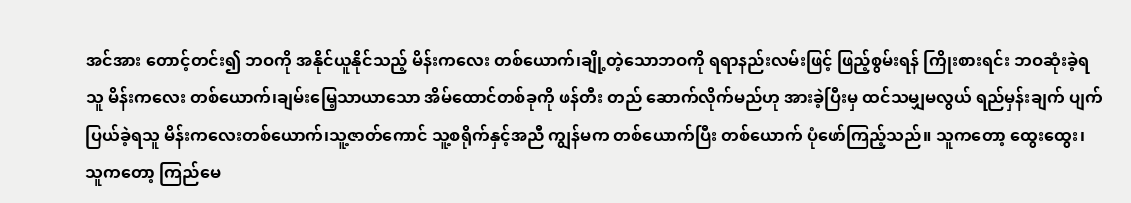အင်အား တောင့်တင်း၍ ဘဝကို အနိုင်ယူနိုင်သည့် မိန်းကလေး တစ်ယောက်၊ချို့တဲ့သောဘဝကို ရရာနည်းလမ်းဖြင့် ဖြည့်စွမ်းရန် ကြိုးစားရင်း ဘဝဆုံးခဲ့ရသူ မိန်းကလေး တစ်ယောက်၊ချမ်းမြေ့သာယာသော အိမ်ထောင်တစ်ခုကို ဖန်တီး တည် ဆောက်လိုက်မည်ဟု အားခဲ့ပြီးမှ ထင်သမျှမလွယ် ရည်မှန်းချက် ပျက်ပြယ်ခဲ့ရသူ မိန်းကလေးတစ်ယောက်၊သူ့ဇာတ်ကောင် သူ့စရိုက်နှင့်အညီ ကျွန်မက တစ်ယောက်ပြီး တစ်ယောက် ပုံဖော်ကြည့်သည်။ သူကတော့ ထွေးထွေး၊ သူကတော့ ကြည်မေ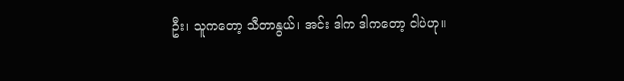ဦး၊ သူကတော့ သီတာနွယ်၊ အင်း ဒါက ဒါကတော့ ငါပဲဟု။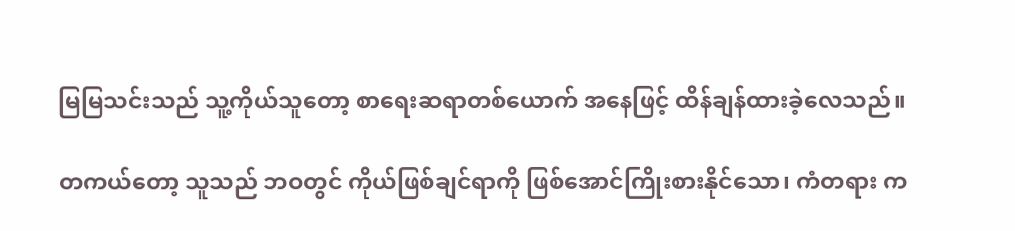မြမြသင်းသည် သူ့ကိုယ်သူတော့ စာရေးဆရာတစ်ယောက် အနေဖြင့် ထိန်ချန်ထားခဲ့လေသည်။

တကယ်တော့ သူသည် ဘဝတွင် ကိုယ်ဖြစ်ချင်ရာကို ဖြစ်အောင်ကြိုးစားနိုင်သော၊ ကံတရား က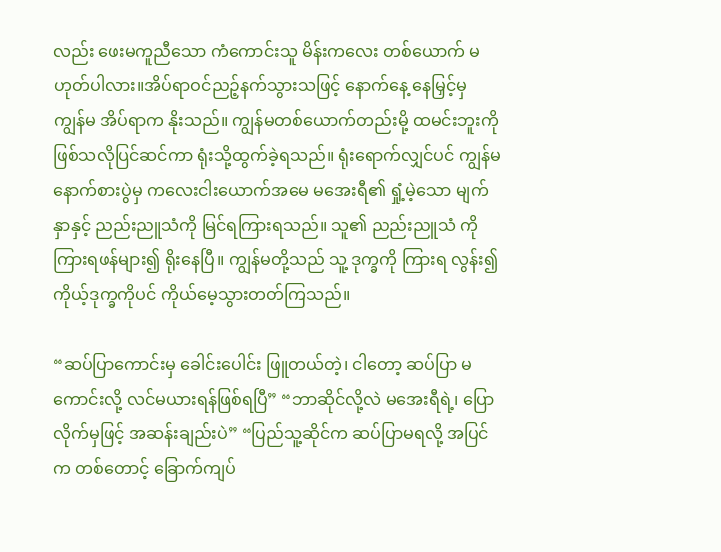လည်း ဖေးမကူညီသော ကံကောင်းသူ မိန်းကလေး တစ်ယောက် မဟုတ်ပါလား။အိပ်ရာဝင်ညဉ့်နက်သွားသဖြင့် နောက်နေ့ နေမြှင့်မှ ကျွန်မ အိပ်ရာက နိုးသည်။ ကျွန်မတစ်ယောက်တည်းမို့ ထမင်းဘူးကို ဖြစ်သလိုပြင်ဆင်ကာ ရုံးသို့ထွက်ခဲ့ရသည်။ ရုံးရောက်လျှင်ပင် ကျွန်မ နောက်စားပွဲမှ ကလေးငါးယောက်အမေ မအေးရီ၏ ရှုံ့မဲ့သော မျက်နှာနှင့် ညည်းညူသံကို မြင်ရကြားရသည်။ သူ၏ ညည်းညူသံ ကို ကြားရဖန်များ၍ ရိုးနေပြီ။ ကျွန်မတို့သည် သူ့ ဒုက္ခကို ကြားရ လွန်း၍ ကိုယ့်ဒုက္ခကိုပင် ကိုယ်မေ့သွားတတ်ကြသည်။

“ဆပ်ပြာကောင်းမှ ခေါင်းပေါင်း ဖြူတယ်တဲ့၊ ငါတော့ ဆပ်ပြာ မကောင်းလို့ လင်မယားရန်ဖြစ်ရပြီ” “ဘာဆိုင်လို့လဲ မအေးရီရဲ့၊ ပြောလိုက်မှဖြင့် အဆန်းချည်းပဲ” “ပြည်သူ့ဆိုင်က ဆပ်ပြာမရလို့ အပြင်က တစ်တောင့် ခြောက်ကျပ်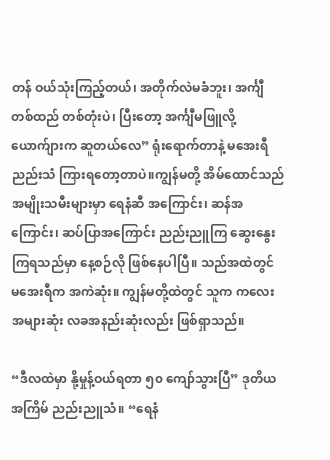တန် ဝယ်သုံးကြည့်တယ်၊ အတိုက်လဲမခံဘူး၊ အင်္ကျီ တစ်ထည် တစ်တုံးပဲ၊ ပြီးတော့ အင်္ကျီမဖြူလို့ ယောက်ျားက ဆူတယ်လေ” ရုံးရောက်တာနဲ့ မအေးရီ ညည်းသံ ကြားရတော့တာပဲ။ကျွန်မတို့ အိမ်ထောင်သည် အမျိုးသမီးများမှာ ရေနံဆီ အကြောင်း၊ ဆန်အကြောင်း၊ ဆပ်ပြာအကြောင်း ညည်းညူကြ ဆွေးနွေးကြရသည်မှာ နေ့စဉ်လို ဖြစ်နေပါပြီ။ သည်အထဲတွင် မအေးရီက အကဲဆုံး။ ကျွန်မတို့ထဲတွင် သူက ကလေးအများဆုံး လခအနည်းဆုံးလည်း ဖြစ်ရှာသည်။

“ဒီလထဲမှာ နို့မှုန့်ဝယ်ရတာ ၅၀ ကျော်သွားပြီ” ဒုတိယအကြိမ် ညည်းညူသံ။ “ရေနံ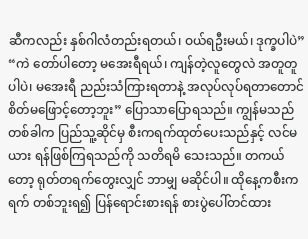ဆီကလည်း နှစ်ဂါလံတည်းရတယ်၊ ဝယ်ရဦးမယ်၊ ဒုက္ခပါပဲ” “ကဲ တော်ပါတော့ မအေးရီရယ်၊ ကျန်တဲ့လူတွေလဲ အတူတူ ပါပဲ၊ မအေးရီ ညည်းသံကြားရတာနဲ့ အလုပ်လုပ်ရတာတောင် စိတ်မဖြောင့်တော့ဘူး” ပြောသာပြောရသည်။ ကျွန်မသည် တစ်ခါက ပြည်သူ့ဆိုင်မှ စီးကရက်ထုတ်ပေးသည်နှင့် လင်မယား ရန်ဖြစ်ကြရသည်ကို သတိရမိ သေးသည်။ တကယ်တော့ ရုတ်တရက်တွေးလျှင် ဘာမျှ မဆိုင်ပါ။ ထိုနေ့ကစီးကရက် တစ်ဘူးရ၍ ပြန်ရောင်းစားရန် စားပွဲပေါ်တင်ထား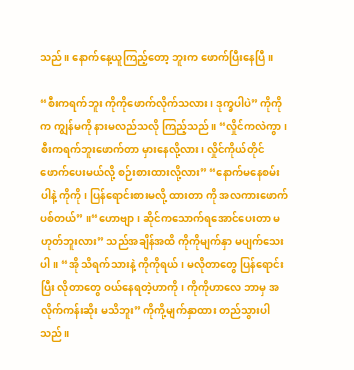သည်။ နောက်နေ့ယူကြည့်တော့ ဘူးက ဖောက်ပြီးနေပြီ။

“စီးကရက်ဘူး ကိုကိုဖောက်လိုက်သလား၊ ဒုက္ခပါပဲ” ကိုကိုက ကျွန်မကို နားမလည်သလို ကြည့်သည်။ “လှိုင်ကလဲကွာ၊ စီးကရက်ဘူးဖောက်တာ မှားနေလို့လား၊ လှိုင်ကိုယ်တိုင် ဖောက်ပေးမယ်လို့ စဉ်းစားထားလို့လား” “နောက်မနေစမ်းပါနဲ့ ကိုကို၊ ပြန်ရောင်းစားမလို့ ထားတာ ကို အလကားဖောက်ပစ်တယ်” ။“ဟောဗျာ၊ ဆိုင်ကသောက်ရအောင်ပေးတာ မဟုတ်ဘူးလား” သည်အချိန်အထိ ကိုကိုမျက်နှာ မပျက်သေးပါ။ “အို သိရက်သားနဲ့ ကိုကိုရယ်၊ မလိုတာတွေ ပြန်ရောင်းပြီး လိုတာတွေ ဝယ်နေရတဲ့ဟာကို၊ ကိုကိုဟာလေ ဘာမှ အလိုက်ကန်းဆိုး မသိဘူး” ကိုကို့မျက်နှာထား တည်သွားပါသည်။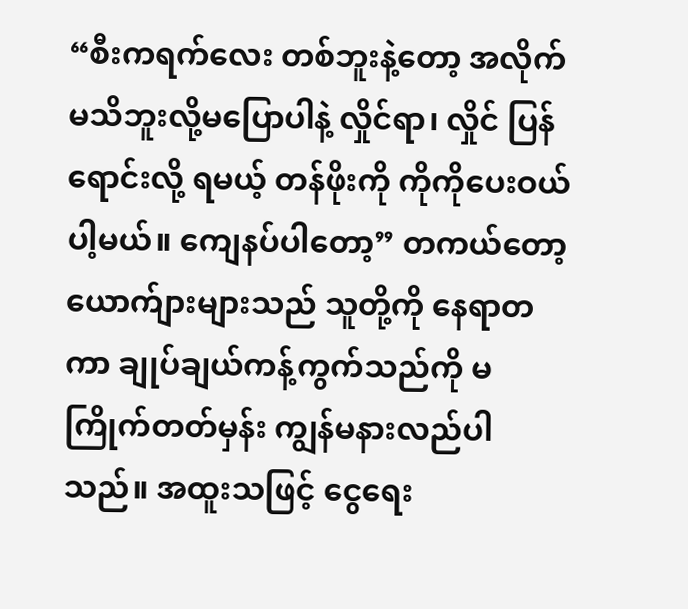“စီးကရက်လေး တစ်ဘူးနဲ့တော့ အလိုက်မသိဘူးလို့မပြောပါနဲ့ လှိုင်ရာ၊ လှိုင် ပြန်ရောင်းလို့ ရမယ့် တန်ဖိုးကို ကိုကိုပေးဝယ်ပါ့မယ်။ ကျေနပ်ပါတော့” တကယ်တော့ ယောက်ျားများသည် သူတို့ကို နေရာတကာ ချုပ်ချယ်ကန့်ကွက်သည်ကို မကြိုက်တတ်မှန်း ကျွန်မနားလည်ပါ သည်။ အထူးသဖြင့် ငွေရေး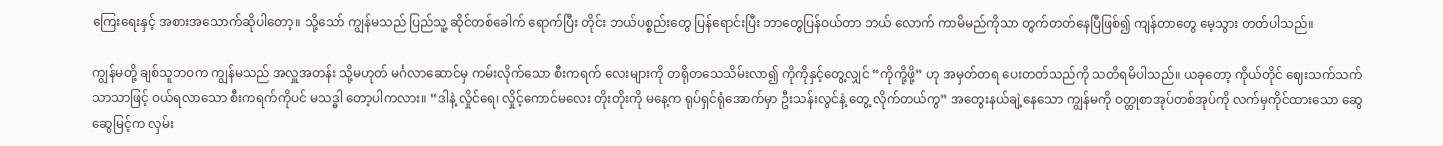ကြေးရေးနှင့် အစားအသောက်ဆိုပါတော့။ သို့သော် ကျွန်မသည် ပြည်သူ့ ဆိုင်တစ်ခေါက် ရောက်ပြီး တိုင်း ဘယ်ပစ္စည်းတွေ ပြန်ရောင်းပြီး ဘာတွေပြန်ဝယ်တာ ဘယ် လောက် ကာမိမည်ကိုသာ တွက်တတ်နေပြီဖြစ်၍ ကျန်တာတွေ မေ့သွား တတ်ပါသည်။

ကျွန်မတို့ ချစ်သူဘဝက ကျွန်မသည် အလှူအတန်း သို့မဟုတ် မင်္ဂလာဆောင်မှ ကမ်းလိုက်သော စီးကရက် လေးများကို တရိုတသေသိမ်းလာ၍ ကိုကိုနှင့်တွေ့လျှင် “ကိုကို့ဖို့” ဟု အမှတ်တရ ပေးတတ်သည်ကို သတိရမိပါသည်။ ယခုတော့ ကိုယ်တိုင် ဈေးသက်သက်သာသာဖြင့် ဝယ်ရလာသော စီးကရက်ကိုပင် မသဒ္ဓါ တော့ပါကလား။ “ဒါနဲ့ လှိုင်ရေ၊ လှိုင့်ကောင်မလေး တိုးတိုးကို မနေ့က ရုပ်ရှင်ရုံအောက်မှာ ဦးသန်းလွင်နဲ့ တွေ့ လိုက်တယ်ကွ” အတွေးနယ်ချဲ့နေသော ကျွန်မကို ဝတ္ထုစာအုပ်တစ်အုပ်ကို လက်မှကိုင်ထားသော ဆွေဆွေမြင့်က လှမ်း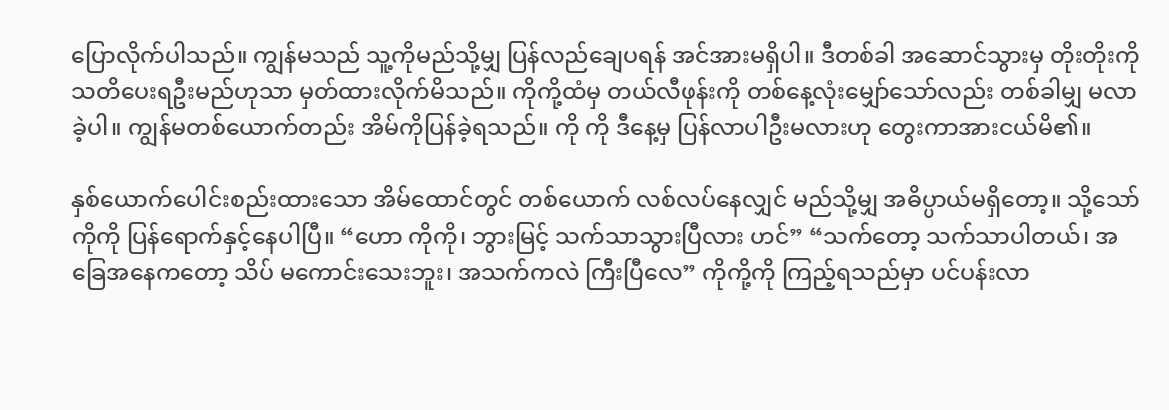ပြောလိုက်ပါသည်။ ကျွန်မသည် သူ့ကိုမည်သို့မျှ ပြန်လည်ချေပရန် အင်အားမရှိပါ။ ဒီတစ်ခါ အဆောင်သွားမှ တိုးတိုးကို သတိပေးရဦးမည်ဟုသာ မှတ်ထားလိုက်မိသည်။ ကိုကို့ထံမှ တယ်လီဖုန်းကို တစ်နေ့လုံးမျှော်သော်လည်း တစ်ခါမျှ မလာခဲ့ပါ။ ကျွန်မတစ်ယောက်တည်း အိမ်ကိုပြန်ခဲ့ရသည်။ ကို ကို ဒီနေ့မှ ပြန်လာပါဦးမလားဟု တွေးကာအားငယ်မိ၏။

နှစ်ယောက်ပေါင်းစည်းထားသော အိမ်ထောင်တွင် တစ်ယောက် လစ်လပ်နေလျှင် မည်သို့မျှ အဓိပ္ပာယ်မရှိတော့။ သို့သော် ကိုကို ပြန်ရောက်နှင့်နေပါပြီ။ “ဟော ကိုကို၊ ဘွားမြင့် သက်သာသွားပြီလား ဟင်” “သက်တော့ သက်သာပါတယ်၊ အခြေအနေကတော့ သိပ် မကောင်းသေးဘူး၊ အသက်ကလဲ ကြီးပြီလေ” ကိုကို့ကို ကြည့်ရသည်မှာ ပင်ပန်းလာ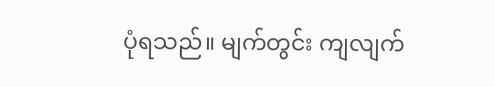ပုံရသည်။ မျက်တွင်း ကျလျက်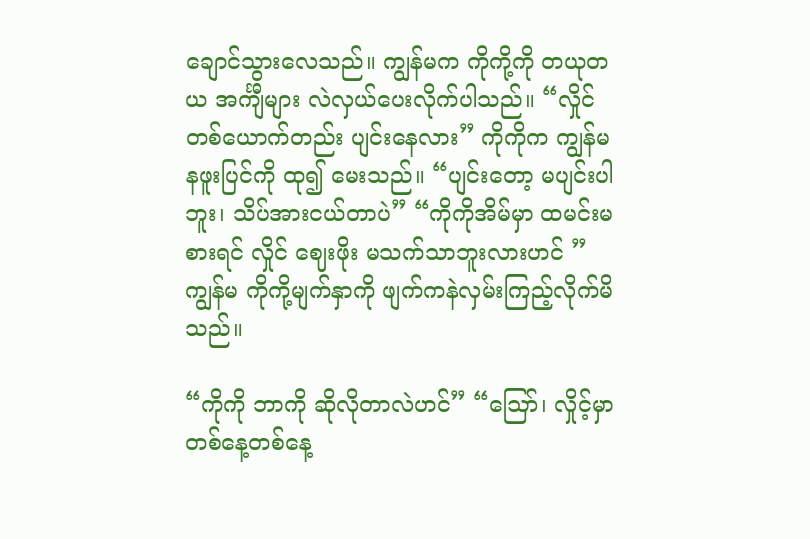ချောင်သွားလေသည်။ ကျွန်မက ကိုကို့ကို တယုတယ အင်္ကျီများ လဲလှယ်ပေးလိုက်ပါသည်။ “လှိုင် တစ်ယောက်တည်း ပျင်းနေလား” ကိုကိုက ကျွန်မ နဖူးပြင်ကို ထု၍ မေးသည်။ “ပျင်းတော့ မပျင်းပါဘူး၊ သိပ်အားငယ်တာပဲ” “ကိုကိုအိမ်မှာ ထမင်းမစားရင် လှိုင် ဈေးဖိုး မသက်သာဘူးလားဟင် ” ကျွန်မ ကိုကို့မျက်နှာကို ဖျက်ကနဲလှမ်းကြည့်လိုက်မိသည်။

“ကိုကို ဘာကို ဆိုလိုတာလဲဟင်” “ဪ၊ လှိုင့်မှာ တစ်နေ့တစ်နေ့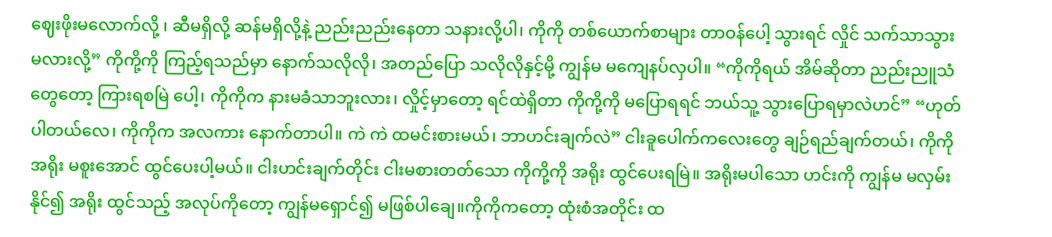ဈေးဖိုးမလောက်လို့ ၊ ဆီမရှိလို့ ဆန်မရှိလို့နဲ့ ညည်းညည်းနေတာ သနားလို့ပါ၊ ကိုကို တစ်ယောက်စာများ တာဝန်ပေါ့ သွားရင် လှိုင် သက်သာသွား မလားလို့” ကိုကို့ကို ကြည့်ရသည်မှာ နောက်သလိုလို၊ အတည်ပြော သလိုလိုနှင့်မို့ ကျွန်မ မကျေနပ်လှပါ။ “ကိုကိုရယ် အိမ်ဆိုတာ ညည်းညူသံတွေတော့ ကြားရစမြဲ ပေါ့၊ ကိုကိုက နားမခံသာဘူးလား၊ လှိုင့်မှာတော့ ရင်ထဲရှိတာ ကိုကို့ကို မပြောရရင် ဘယ်သူ့ သွားပြောရမှာလဲဟင်” “ဟုတ်ပါတယ်လေ၊ ကိုကိုက အလကား နောက်တာပါ။ ကဲ ကဲ ထမင်းစားမယ်၊ ဘာဟင်းချက်လဲ” ငါးခူပေါက်ကလေးတွေ ချဉ်ရည်ချက်တယ်၊ ကိုကို အရိုး မစူးအောင် ထွင်ပေးပါ့မယ်။ ငါးဟင်းချက်တိုင်း ငါးမစားတတ်သော ကိုကို့ကို အရိုး ထွင်ပေးရမြဲ။ အရိုးမပါသော ဟင်းကို ကျွန်မ မလှမ်းနိုင်၍ အရိုး ထွင်သည့် အလုပ်ကိုတော့ ကျွန်မရှောင်၍ မဖြစ်ပါချေ။ကိုကိုကတော့ ထုံးစံအတိုင်း ထ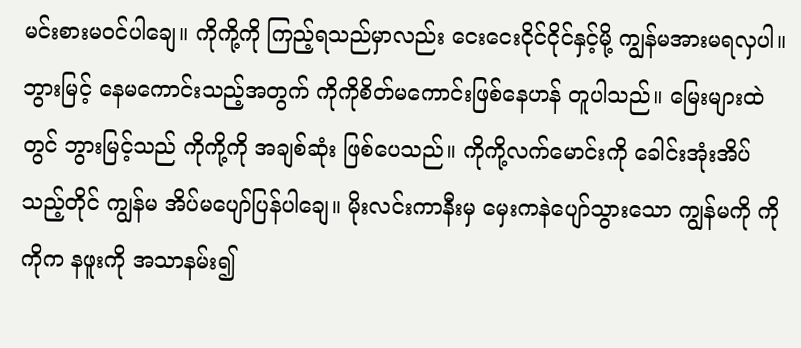မင်းစားမဝင်ပါချေ။ ကိုကို့ကို ကြည့်ရသည်မှာလည်း ငေးငေးငိုင်ငိုင်နှင့်မို့ ကျွန်မအားမရလှပါ။ ဘွားမြင့် နေမကောင်းသည့်အတွက် ကိုကိုစိတ်မကောင်းဖြစ်နေဟန် တူပါသည်။ မြေးများထဲတွင် ဘွားမြင့်သည် ကိုကို့ကို အချစ်ဆုံး ဖြစ်ပေသည်။ ကိုကို့လက်မောင်းကို ခေါင်းအုံးအိပ်သည့်တိုင် ကျွန်မ အိပ်မပျော်ပြန်ပါချေ။ မိုးလင်းကာနီးမှ မှေးကနဲပျော်သွားသော ကျွန်မကို ကိုကိုက နဖူးကို အသာနမ်း၍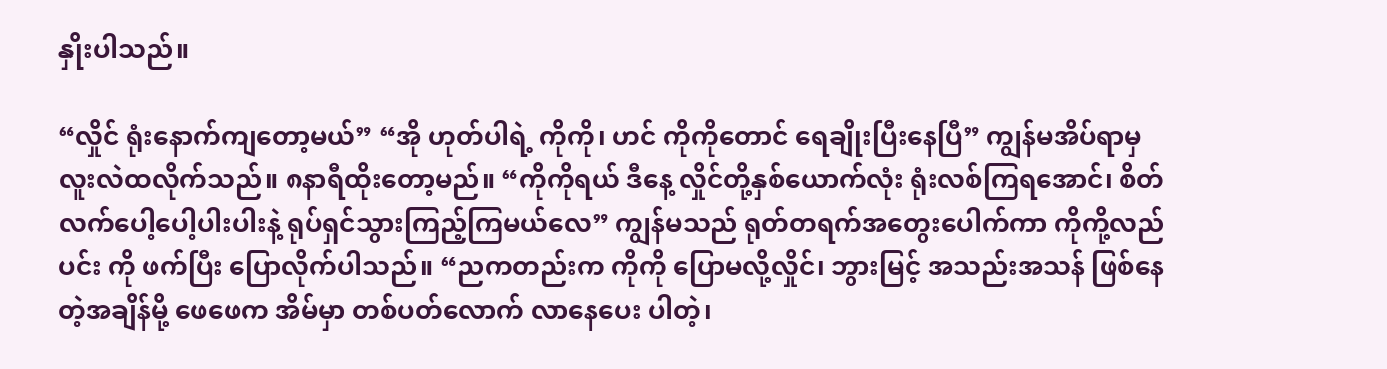နှိုးပါသည်။

“လှိုင် ရုံးနောက်ကျတော့မယ်” “အို ဟုတ်ပါရဲ့ ကိုကို၊ ဟင် ကိုကိုတောင် ရေချိုးပြီးနေပြီ” ကျွန်မအိပ်ရာမှ လူးလဲထလိုက်သည်။ ၈နာရီထိုးတော့မည်။ “ကိုကိုရယ် ဒီနေ့ လှိုင်တို့နှစ်ယောက်လုံး ရုံးလစ်ကြရအောင်၊ စိတ်လက်ပေါ့ပေါ့ပါးပါးနဲ့ ရုပ်ရှင်သွားကြည့်ကြမယ်လေ” ကျွန်မသည် ရုတ်တရက်အတွေးပေါက်ကာ ကိုကို့လည်ပင်း ကို ဖက်ပြီး ပြောလိုက်ပါသည်။ “ညကတည်းက ကိုကို ပြောမလို့လှိုင်၊ ဘွားမြင့် အသည်းအသန် ဖြစ်နေတဲ့အချိန်မို့ ဖေဖေက အိမ်မှာ တစ်ပတ်လောက် လာနေပေး ပါတဲ့၊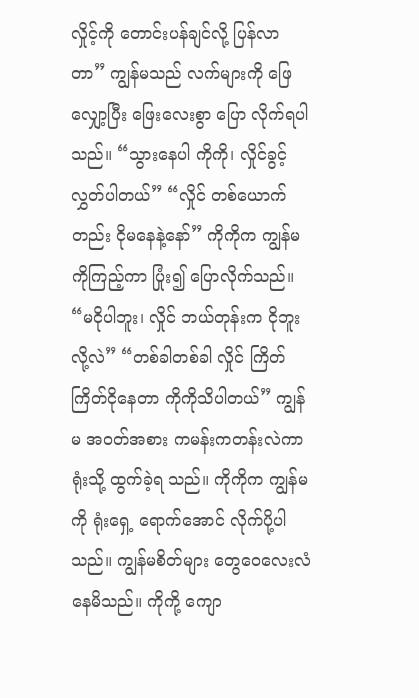လှိုင့်ကို တောင်းပန်ချင်လို့ ပြန်လာတာ” ကျွန်မသည် လက်များကို ဖြေလျှော့ပြီး ဖြေးလေးစွာ ပြော လိုက်ရပါသည်။ “သွားနေပါ ကိုကို၊ လှိုင်ခွင့်လွှတ်ပါတယ်” “လှိုင် တစ်ယောက်တည်း ငိုမနေနဲ့နော်” ကိုကိုက ကျွန်မကိုကြည့်ကာ ပြုံး၍ ပြောလိုက်သည်။ “မငိုပါဘူး၊ လှိုင် ဘယ်တုန်းက ငိုဘူးလို့လဲ” “တစ်ခါတစ်ခါ လှိုင် ကြိတ်ကြိတ်ငိုနေတာ ကိုကိုသိပါတယ်” ကျွန်မ အဝတ်အစား ကမန်းကတန်းလဲကာ ရုံးသို့ ထွက်ခဲ့ရ သည်။ ကိုကိုက ကျွန်မကို ရုံးရှေ့ ရောက်အောင် လိုက်ပို့ပါသည်။ ကျွန်မစိတ်များ တွေဝေလေးလံနေမိသည်။ ကိုကို့ ကျော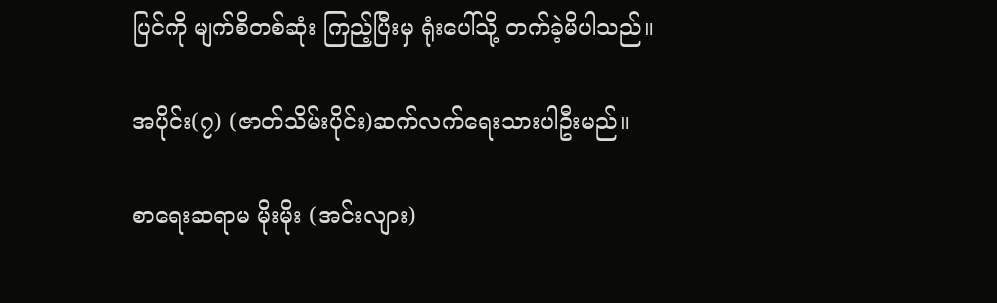ပြင်ကို မျက်စိတစ်ဆုံး ကြည့်ပြီးမှ ရုံးပေါ်သို့ တက်ခဲ့မိပါသည်။

အပိုင်း(၇) (ဇာတ်သိမ်းပိုင်း)ဆက်လက်ရေးသားပါဦးမည်။

စာရေးဆရာမ မိုးမိုး (အင်းလျား)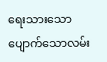ရေးသားသော ပျောက်သောလမ်း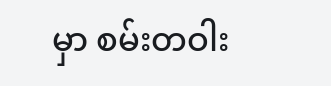မှာ စမ်းတဝါး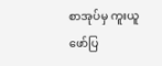စာအုပ်မှ ကူးယူဖော်ပြ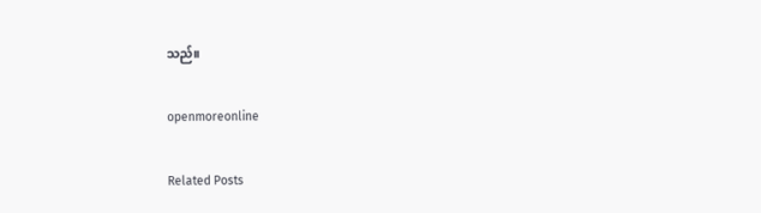သည်။

openmoreonline

Related Posts